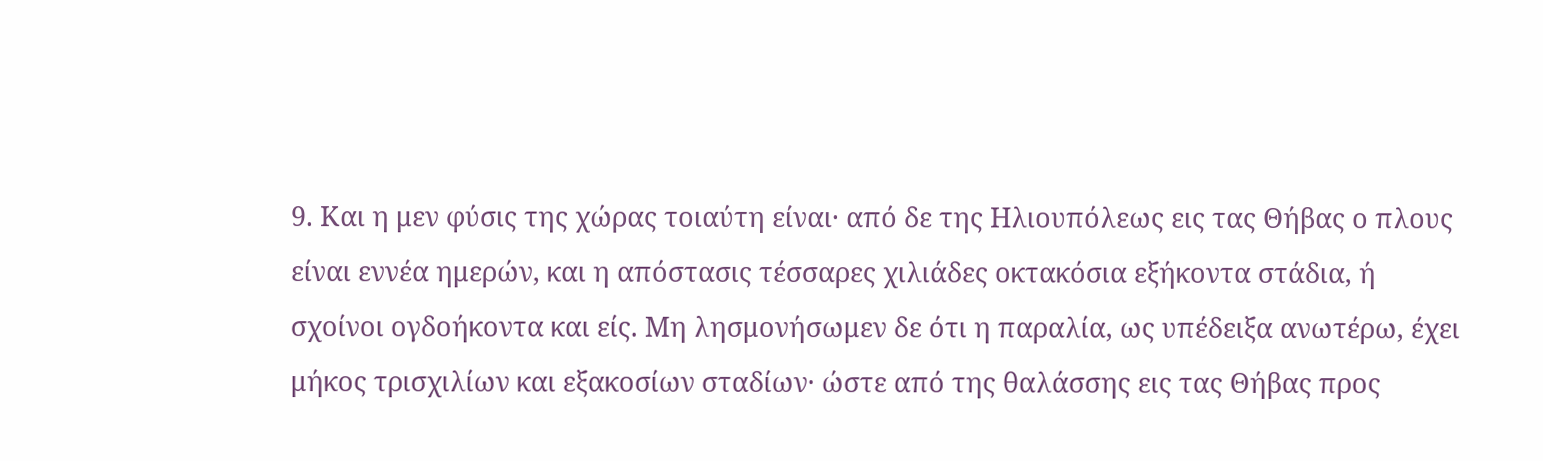9. Και η μεν φύσις της χώρας τοιαύτη είναι· από δε της Ηλιουπόλεως εις τας Θήβας ο πλους είναι εννέα ημερών, και η απόστασις τέσσαρες χιλιάδες οκτακόσια εξήκοντα στάδια, ή σχοίνοι ογδοήκοντα και είς. Μη λησμονήσωμεν δε ότι η παραλία, ως υπέδειξα ανωτέρω, έχει μήκος τρισχιλίων και εξακοσίων σταδίων· ώστε από της θαλάσσης εις τας Θήβας προς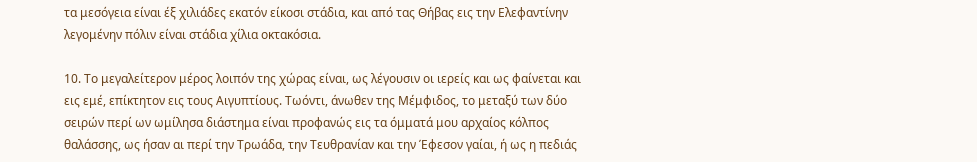τα μεσόγεια είναι έξ χιλιάδες εκατόν είκοσι στάδια, και από τας Θήβας εις την Ελεφαντίνην λεγομένην πόλιν είναι στάδια χίλια οκτακόσια.

10. Το μεγαλείτερον μέρος λοιπόν της χώρας είναι, ως λέγουσιν οι ιερείς και ως φαίνεται και εις εμέ, επίκτητον εις τους Αιγυπτίους. Τωόντι, άνωθεν της Μέμφιδος, το μεταξύ των δύο σειρών περί ων ωμίλησα διάστημα είναι προφανώς εις τα όμματά μου αρχαίος κόλπος θαλάσσης, ως ήσαν αι περί την Τρωάδα, την Τευθρανίαν και την Έφεσον γαίαι, ή ως η πεδιάς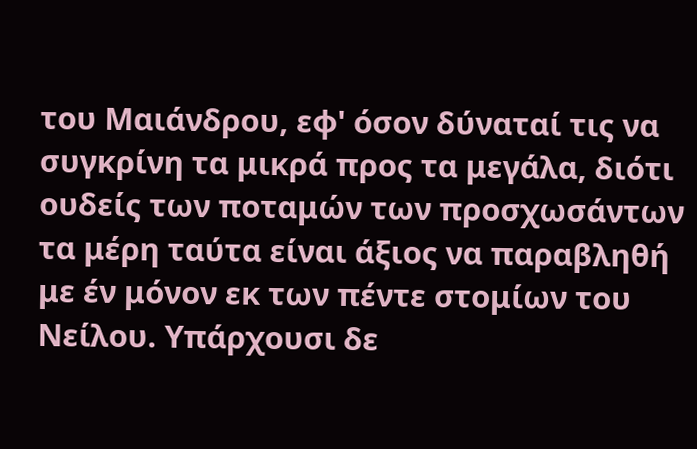του Μαιάνδρου, εφ' όσον δύναταί τις να συγκρίνη τα μικρά προς τα μεγάλα, διότι ουδείς των ποταμών των προσχωσάντων τα μέρη ταύτα είναι άξιος να παραβληθή με έν μόνον εκ των πέντε στομίων του Νείλου. Υπάρχουσι δε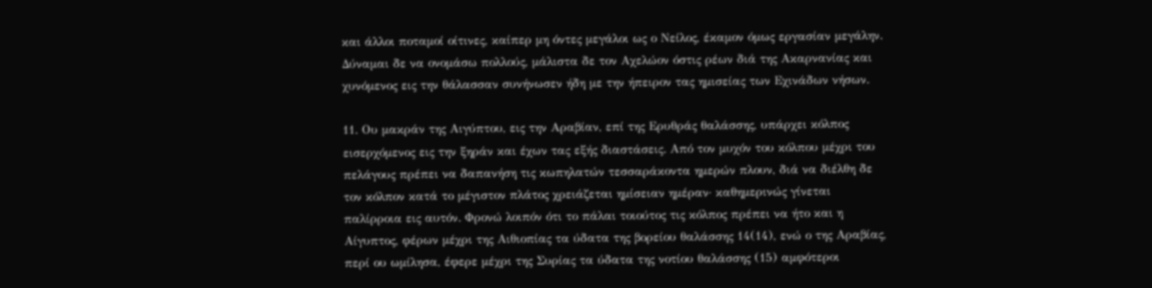και άλλοι ποταμοί οίτινες, καίπερ μη όντες μεγάλοι ως ο Νείλος, έκαμον όμως εργασίαν μεγάλην. Δύναμαι δε να ονομάσω πολλούς, μάλιστα δε τον Αχελώον όστις ρέων διά της Ακαρνανίας και χυνόμενος εις την θάλασσαν συνήνωσεν ήδη με την ήπειρον τας ημισείας των Εχινάδων νήσων.

11. Ου μακράν της Αιγύπτου, εις την Αραβίαν, επί της Ερυθράς θαλάσσης, υπάρχει κόλπος εισερχόμενος εις την ξηράν και έχων τας εξής διαστάσεις. Από τον μυχόν του κόλπου μέχρι του πελάγους πρέπει να δαπανήση τις κωπηλατών τεσσαράκοντα ημερών πλουν, διά να διέλθη δε τον κόλπον κατά το μέγιστον πλάτος χρειάζεται ημίσειαν ημέραν· καθημερινώς γίνεται παλίρροια εις αυτόν. Φρονώ λοιπόν ότι το πάλαι τοιούτος τις κόλπος πρέπει να ήτο και η Αίγυπτος, φέρων μέχρι της Αιθιοπίας τα ύδατα της βορείου θαλάσσης 14(14), ενώ ο της Αραβίας, περί ου ωμίλησα, έφερε μέχρι της Συρίας τα ύδατα της νοτίου θαλάσσης (15) αμφότεροι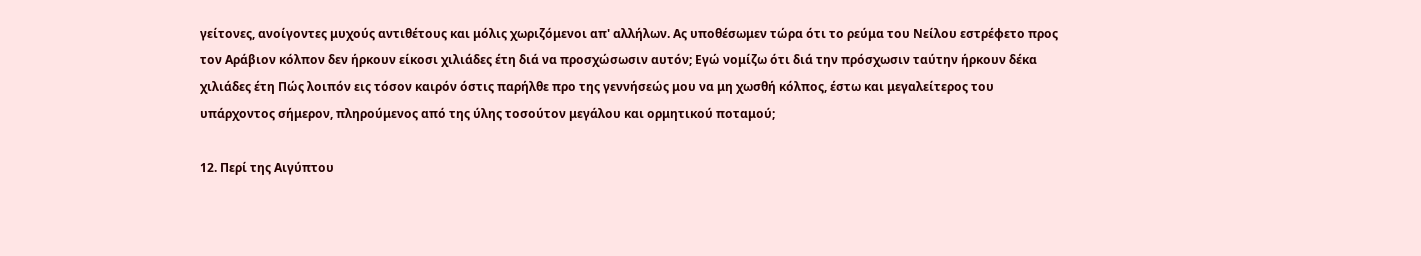γείτονες, ανοίγοντες μυχούς αντιθέτους και μόλις χωριζόμενοι απ' αλλήλων. Ας υποθέσωμεν τώρα ότι το ρεύμα του Νείλου εστρέφετο προς τον Αράβιον κόλπον δεν ήρκουν είκοσι χιλιάδες έτη διά να προσχώσωσιν αυτόν; Εγώ νομίζω ότι διά την πρόσχωσιν ταύτην ήρκουν δέκα χιλιάδες έτη Πώς λοιπόν εις τόσον καιρόν όστις παρήλθε προ της γεννήσεώς μου να μη χωσθή κόλπος, έστω και μεγαλείτερος του υπάρχοντος σήμερον, πληρούμενος από της ύλης τοσούτον μεγάλου και ορμητικού ποταμού;

12. Περί της Αιγύπτου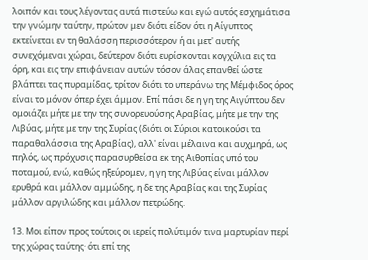λοιπόν και τους λέγοντας αυτά πιστεύω και εγώ αυτός εσχημάτισα την γνώμην ταύτην, πρώτον μεν διότι είδον ότι η Αίγυπτος εκτείνεται εν τη θαλάσση περισσότερον ή αι μετ' αυτής συνεχόμεναι χώραι, δεύτερον διότι ευρίσκονται κογχύλια εις τα όρη, και εις την επιφάνειαν αυτών τόσον άλας επανθεί ώστε βλάπτει τας πυραμίδας, τρίτον διότι το υπεράνω της Μέμφιδος όρος είναι το μόνον όπερ έχει άμμον. Επί πάσι δε η γη της Αιγύπτου δεν ομοιάζει μήτε με την της συνορευούσης Αραβίας, μήτε με την της Λιβύας, μήτε με την της Συρίας (διότι οι Σύριοι κατοικούσι τα παραθαλάσσια της Αραβίας), αλλ' είναι μέλαινα και αυχμηρά, ως πηλός, ως πρόχυσις παρασυρθείσα εκ της Αιθοπίας υπό του ποταμού, ενώ, καθώς ηξεύρομεν, η γη της Λιβύας είναι μάλλον ερυθρά και μάλλον αμμώδης, η δε της Αραβίας και της Συρίας μάλλον αργιλώδης και μάλλον πετρώδης.

13. Μοι είπον προς τούτοις οι ιερείς πολύτιμόν τινα μαρτυρίαν περί της χώρας ταύτης· ότι επί της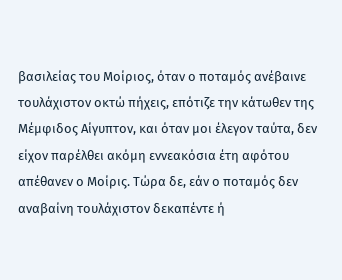βασιλείας του Μοίριος, όταν ο ποταμός ανέβαινε τουλάχιστον οκτώ πήχεις, επότιζε την κάτωθεν της Μέμφιδος Αίγυπτον, και όταν μοι έλεγον ταύτα, δεν είχον παρέλθει ακόμη εννεακόσια έτη αφότου απέθανεν ο Μοίρις. Τώρα δε, εάν ο ποταμός δεν αναβαίνη τουλάχιστον δεκαπέντε ή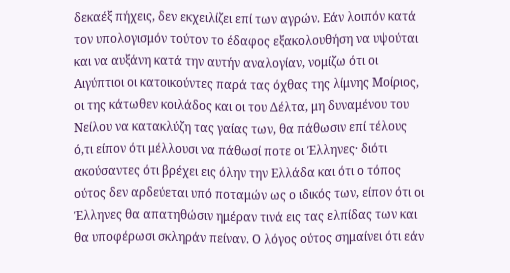δεκαέξ πήχεις, δεν εκχειλίζει επί των αγρών. Εάν λοιπόν κατά τον υπολογισμόν τούτον το έδαφος εξακολουθήση να υψούται και να αυξάνη κατά την αυτήν αναλογίαν, νομίζω ότι οι Αιγύπτιοι οι κατοικούντες παρά τας όχθας της λίμνης Μοίριος, οι της κάτωθεν κοιλάδος και οι του Δέλτα, μη δυναμένου του Νείλου να κατακλύζη τας γαίας των, θα πάθωσιν επί τέλους ό,τι είπον ότι μέλλουσι να πάθωσί ποτε οι Έλληνες· διότι ακούσαντες ότι βρέχει εις όλην την Ελλάδα και ότι ο τόπος ούτος δεν αρδεύεται υπό ποταμών ως ο ιδικός των, είπον ότι οι Έλληνες θα απατηθώσιν ημέραν τινά εις τας ελπίδας των και θα υποφέρωσι σκληράν πείναν. Ο λόγος ούτος σημαίνει ότι εάν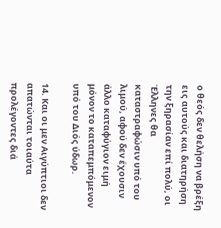ο θεός δεν θελήση να βρέξη εις αυτούς και διατηρήση την ξηρασίαν επί πολύ, οι Έλληνες θα καταστραφώσιν υπό του λιμού, αφού δεν έχουσιν άλλο καταφύγιον ειμή μόνον το καταπεμπόμενον υπό του Διός ύδωρ.

14. Και οι μεν Αιγύπτιοι δεν απατώνται τοιαύτα προλέγοντες διά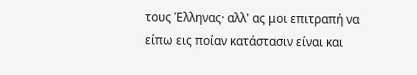τους Έλληνας· αλλ' ας μοι επιτραπή να είπω εις ποίαν κατάστασιν είναι και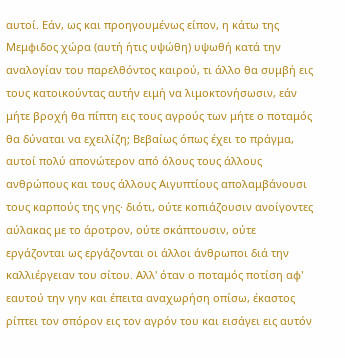αυτοί. Εάν, ως και προηγουμένως είπον, η κάτω της Μεμφιδος χώρα (αυτή ήτις υψώθη) υψωθή κατά την αναλογίαν του παρελθόντος καιρού, τι άλλο θα συμβή εις τους κατοικούντας αυτήν ειμή να λιμοκτονήσωσιν, εάν μήτε βροχή θα πίπτη εις τους αγρούς των μήτε ο ποταμός θα δύναται να εχειλίζη; Βεβαίως όπως έχει το πράγμα, αυτοί πολύ απονώτερον από όλους τους άλλους ανθρώπους και τους άλλους Αιγυπτίους απολαμβάνουσι τους καρπούς της γης· διότι, ούτε κοπιάζουσιν ανοίγοντες αύλακας με το άροτρον, ούτε σκάπτουσιν, ούτε εργάζονται ως εργάζονται οι άλλοι άνθρωποι διά την καλλιέργειαν του σίτου. Αλλ' όταν ο ποταμός ποτίση αφ' εαυτού την γην και έπειτα αναχωρήση οπίσω, έκαστος ρίπτει τον σπόρον εις τον αγρόν του και εισάγει εις αυτόν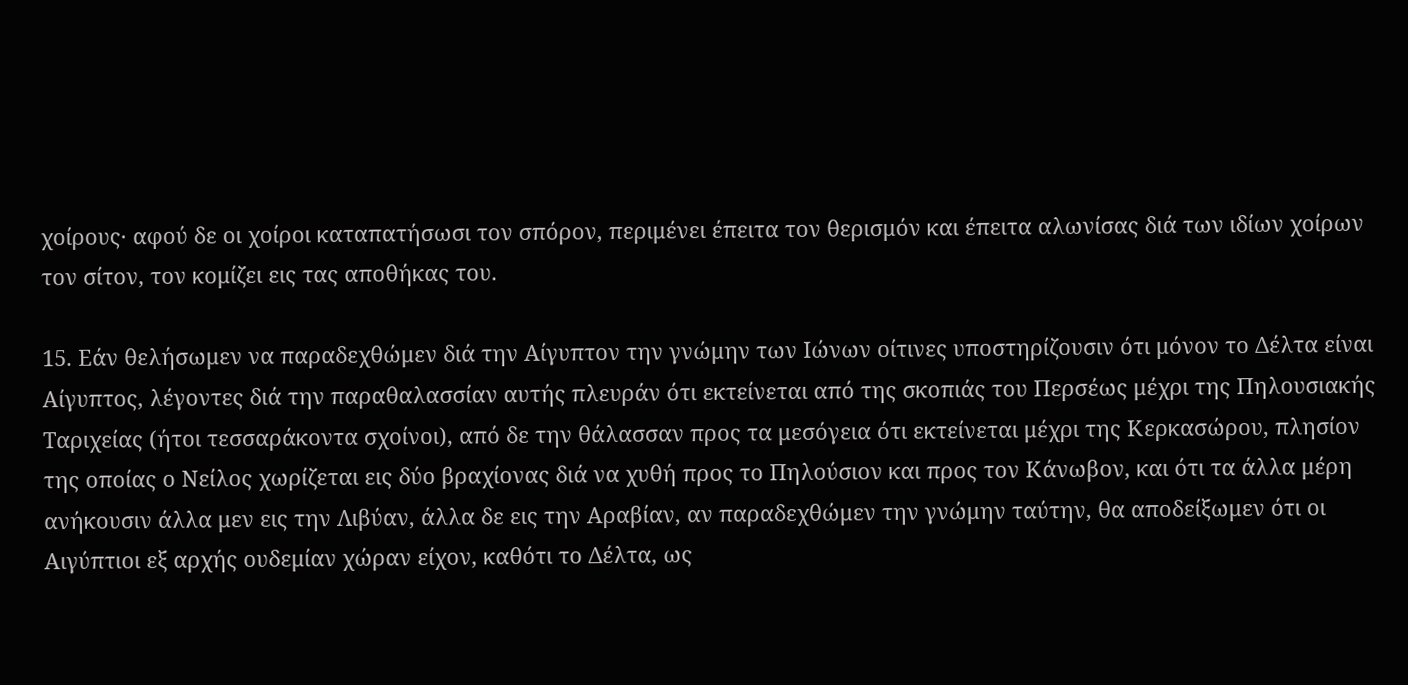χοίρους· αφού δε οι χοίροι καταπατήσωσι τον σπόρον, περιμένει έπειτα τον θερισμόν και έπειτα αλωνίσας διά των ιδίων χοίρων τον σίτον, τον κομίζει εις τας αποθήκας του.

15. Εάν θελήσωμεν να παραδεχθώμεν διά την Αίγυπτον την γνώμην των Ιώνων οίτινες υποστηρίζουσιν ότι μόνον το Δέλτα είναι Αίγυπτος, λέγοντες διά την παραθαλασσίαν αυτής πλευράν ότι εκτείνεται από της σκοπιάς του Περσέως μέχρι της Πηλουσιακής Ταριχείας (ήτοι τεσσαράκοντα σχοίνοι), από δε την θάλασσαν προς τα μεσόγεια ότι εκτείνεται μέχρι της Κερκασώρου, πλησίον της οποίας ο Νείλος χωρίζεται εις δύο βραχίονας διά να χυθή προς το Πηλούσιον και προς τον Κάνωβον, και ότι τα άλλα μέρη ανήκουσιν άλλα μεν εις την Λιβύαν, άλλα δε εις την Αραβίαν, αν παραδεχθώμεν την γνώμην ταύτην, θα αποδείξωμεν ότι οι Αιγύπτιοι εξ αρχής ουδεμίαν χώραν είχον, καθότι το Δέλτα, ως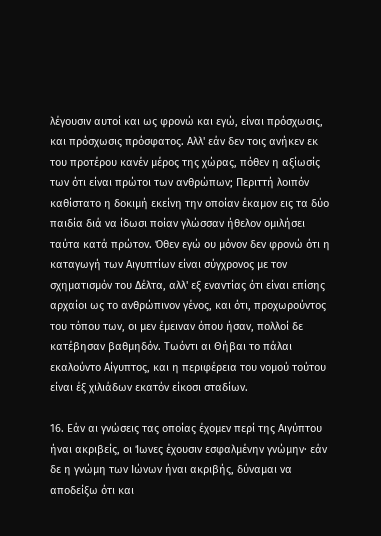λέγουσιν αυτοί και ως φρονώ και εγώ, είναι πρόσχωσις, και πρόσχωσις πρόσφατος. Αλλ' εάν δεν τοις ανήκεν εκ του προτέρου κανέν μέρος της χώρας, πόθεν η αξίωσίς των ότι είναι πρώτοι των ανθρώπων; Περιττή λοιπόν καθίστατο η δοκιμή εκείνη την οποίαν έκαμον εις τα δύο παιδία διά να ίδωσι ποίαν γλώσσαν ήθελον ομιλήσει ταύτα κατά πρώτον. Όθεν εγώ ου μόνον δεν φρονώ ότι η καταγωγή των Αιγυπτίων είναι σύγχρονος με τον σχηματισμόν του Δέλτα, αλλ' εξ εναντίας ότι είναι επίσης αρχαίοι ως το ανθρώπινον γένος, και ότι, προχωρούντος του τόπου των, οι μεν έμειναν όπου ήσαν, πολλοί δε κατέβησαν βαθμηδόν. Τωόντι αι Θήβαι το πάλαι εκαλούντο Αίγυπτος, και η περιφέρεια του νομού τούτου είναι έξ χιλιάδων εκατόν είκοσι σταδίων.

16. Εάν αι γνώσεις τας οποίας έχομεν περί της Αιγύπτου ήναι ακριβείς, οι Ίωνες έχουσιν εσφαλμένην γνώμην· εάν δε η γνώμη των Ιώνων ήναι ακριβής, δύναμαι να αποδείξω ότι και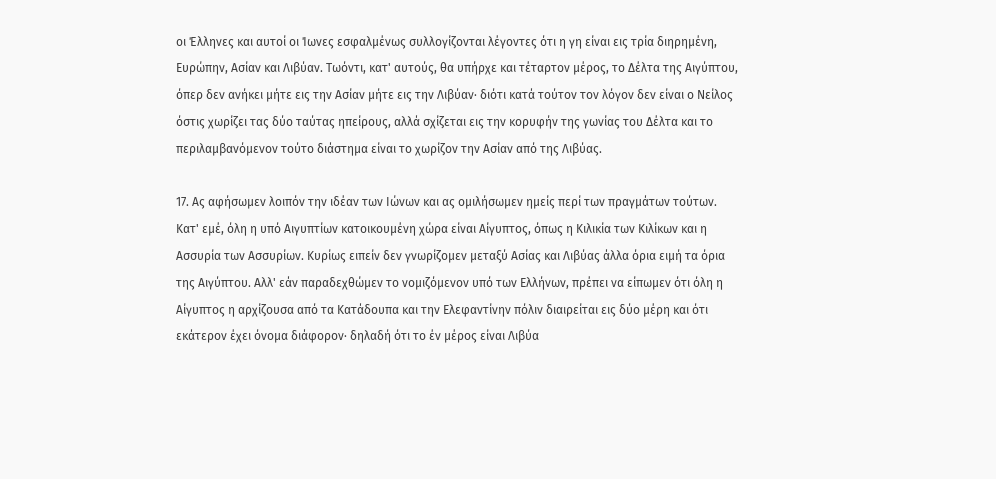οι Έλληνες και αυτοί οι Ίωνες εσφαλμένως συλλογίζονται λέγοντες ότι η γη είναι εις τρία διηρημένη, Ευρώπην, Ασίαν και Λιβύαν. Τωόντι, κατ' αυτούς, θα υπήρχε και τέταρτον μέρος, το Δέλτα της Αιγύπτου, όπερ δεν ανήκει μήτε εις την Ασίαν μήτε εις την Λιβύαν· διότι κατά τούτον τον λόγον δεν είναι ο Νείλος όστις χωρίζει τας δύο ταύτας ηπείρους, αλλά σχίζεται εις την κορυφήν της γωνίας του Δέλτα και το περιλαμβανόμενον τούτο διάστημα είναι το χωρίζον την Ασίαν από της Λιβύας.

17. Ας αφήσωμεν λοιπόν την ιδέαν των Ιώνων και ας ομιλήσωμεν ημείς περί των πραγμάτων τούτων. Κατ' εμέ, όλη η υπό Αιγυπτίων κατοικουμένη χώρα είναι Αίγυπτος, όπως η Κιλικία των Κιλίκων και η Ασσυρία των Ασσυρίων. Κυρίως ειπείν δεν γνωρίζομεν μεταξύ Ασίας και Λιβύας άλλα όρια ειμή τα όρια της Αιγύπτου. Αλλ' εάν παραδεχθώμεν το νομιζόμενον υπό των Ελλήνων, πρέπει να είπωμεν ότι όλη η Αίγυπτος η αρχίζουσα από τα Κατάδουπα και την Ελεφαντίνην πόλιν διαιρείται εις δύο μέρη και ότι εκάτερον έχει όνομα διάφορον· δηλαδή ότι το έν μέρος είναι Λιβύα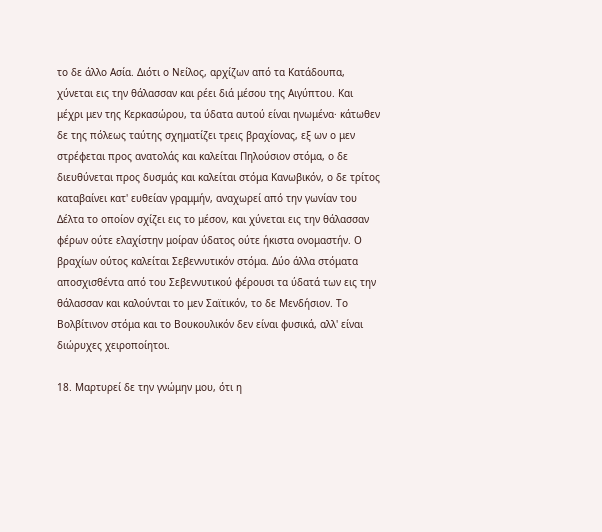το δε άλλο Ασία. Διότι ο Νείλος, αρχίζων από τα Κατάδουπα, χύνεται εις την θάλασσαν και ρέει διά μέσου της Αιγύπτου. Και μέχρι μεν της Κερκασώρου, τα ύδατα αυτού είναι ηνωμένα· κάτωθεν δε της πόλεως ταύτης σχηματίζει τρεις βραχίονας, εξ ων ο μεν στρέφεται προς ανατολάς και καλείται Πηλούσιον στόμα, ο δε διευθύνεται προς δυσμάς και καλείται στόμα Κανωβικόν, ο δε τρίτος καταβαίνει κατ' ευθείαν γραμμήν, αναχωρεί από την γωνίαν του Δέλτα το οποίον σχίζει εις το μέσον, και χύνεται εις την θάλασσαν φέρων ούτε ελαχίστην μοίραν ύδατος ούτε ήκιστα ονομαστήν. Ο βραχίων ούτος καλείται Σεβεννυτικόν στόμα. Δύο άλλα στόματα αποσχισθέντα από του Σεβεννυτικού φέρουσι τα ύδατά των εις την θάλασσαν και καλούνται το μεν Σαϊτικόν, το δε Μενδήσιον. Το Βολβίτινον στόμα και το Βουκουλικόν δεν είναι φυσικά, αλλ' είναι διώρυχες χειροποίητοι.

18. Μαρτυρεί δε την γνώμην μου, ότι η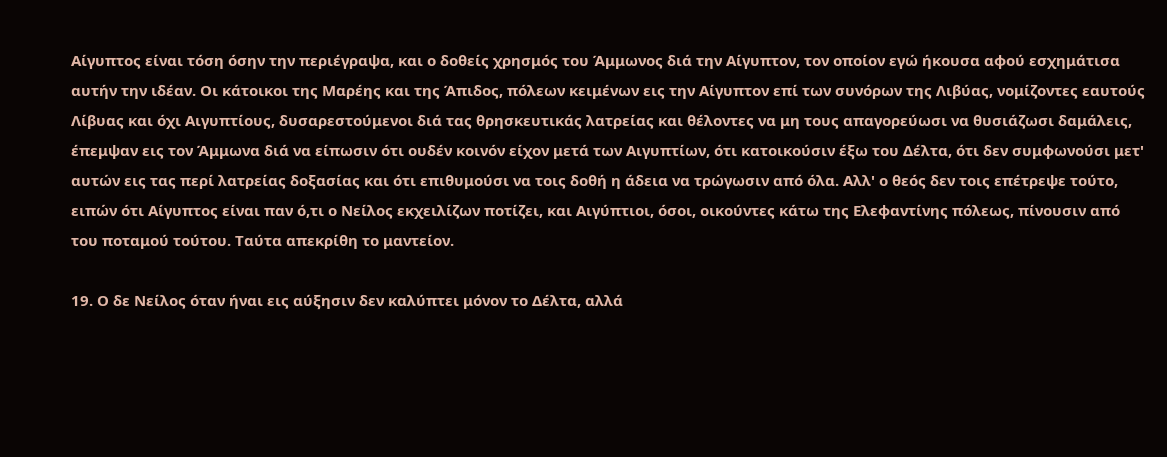Αίγυπτος είναι τόση όσην την περιέγραψα, και ο δοθείς χρησμός του Άμμωνος διά την Αίγυπτον, τον οποίον εγώ ήκουσα αφού εσχημάτισα αυτήν την ιδέαν. Οι κάτοικοι της Μαρέης και της Άπιδος, πόλεων κειμένων εις την Αίγυπτον επί των συνόρων της Λιβύας, νομίζοντες εαυτούς Λίβυας και όχι Αιγυπτίους, δυσαρεστούμενοι διά τας θρησκευτικάς λατρείας και θέλοντες να μη τους απαγορεύωσι να θυσιάζωσι δαμάλεις, έπεμψαν εις τον Άμμωνα διά να είπωσιν ότι ουδέν κοινόν είχον μετά των Αιγυπτίων, ότι κατοικούσιν έξω του Δέλτα, ότι δεν συμφωνούσι μετ' αυτών εις τας περί λατρείας δοξασίας και ότι επιθυμούσι να τοις δοθή η άδεια να τρώγωσιν από όλα. Αλλ' ο θεός δεν τοις επέτρεψε τούτο, ειπών ότι Αίγυπτος είναι παν ό,τι ο Νείλος εκχειλίζων ποτίζει, και Αιγύπτιοι, όσοι, οικούντες κάτω της Ελεφαντίνης πόλεως, πίνουσιν από του ποταμού τούτου. Ταύτα απεκρίθη το μαντείον.

19. Ο δε Νείλος όταν ήναι εις αύξησιν δεν καλύπτει μόνον το Δέλτα, αλλά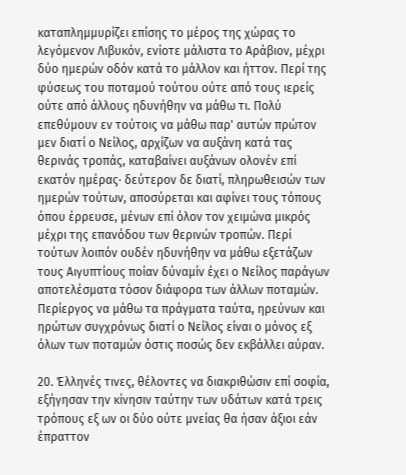καταπλημμυρίζει επίσης το μέρος της χώρας το λεγόμενον Λιβυκόν, ενίοτε μάλιστα το Αράβιον, μέχρι δύο ημερών οδόν κατά το μάλλον και ήττον. Περί της φύσεως του ποταμού τούτου ούτε από τους ιερείς ούτε από άλλους ηδυνήθην να μάθω τι. Πολύ επεθύμουν εν τούτοις να μάθω παρ' αυτών πρώτον μεν διατί ο Νείλος, αρχίζων να αυξάνη κατά τας θερινάς τροπάς, καταβαίνει αυξάνων ολονέν επί εκατόν ημέρας· δεύτερον δε διατί, πληρωθεισών των ημερών τούτων, αποσύρεται και αφίνει τους τόπους όπου έρρευσε, μένων επί όλον τον χειμώνα μικρός μέχρι της επανόδου των θερινών τροπών. Περί τούτων λοιπόν ουδέν ηδυνήθην να μάθω εξετάζων τους Αιγυπτίους ποίαν δύναμίν έχει ο Νείλος παράγων αποτελέσματα τόσον διάφορα των άλλων ποταμών. Περίεργος να μάθω τα πράγματα ταύτα, ηρεύνων και ηρώτων συγχρόνως διατί ο Νείλος είναι ο μόνος εξ όλων των ποταμών όστις ποσώς δεν εκβάλλει αύραν.

20. Έλληνές τινες, θέλοντες να διακριθώσιν επί σοφία, εξήγησαν την κίνησιν ταύτην των υδάτων κατά τρεις τρόπους εξ ων οι δύο ούτε μνείας θα ήσαν άξιοι εάν έπραττον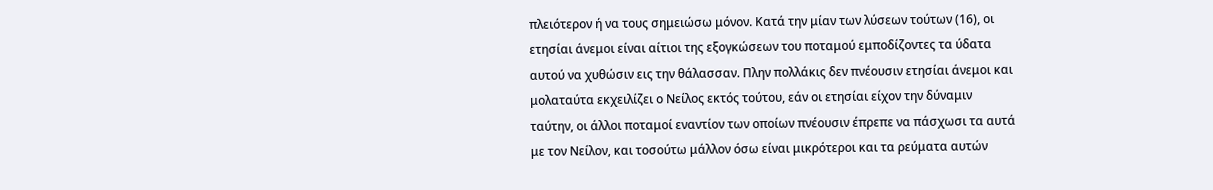πλειότερον ή να τους σημειώσω μόνον. Κατά την μίαν των λύσεων τούτων (16), οι ετησίαι άνεμοι είναι αίτιοι της εξογκώσεων του ποταμού εμποδίζοντες τα ύδατα αυτού να χυθώσιν εις την θάλασσαν. Πλην πολλάκις δεν πνέουσιν ετησίαι άνεμοι και μολαταύτα εκχειλίζει ο Νείλος εκτός τούτου, εάν οι ετησίαι είχον την δύναμιν ταύτην, οι άλλοι ποταμοί εναντίον των οποίων πνέουσιν έπρεπε να πάσχωσι τα αυτά με τον Νείλον, και τοσούτω μάλλον όσω είναι μικρότεροι και τα ρεύματα αυτών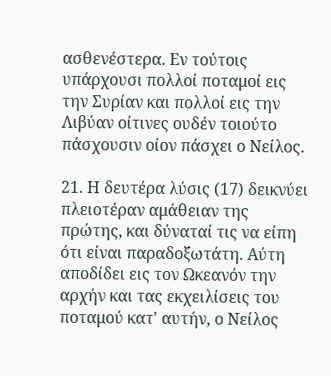ασθενέστερα. Εν τούτοις υπάρχουσι πολλοί ποταμοί εις την Συρίαν και πολλοί εις την Λιβύαν οίτινες ουδέν τοιούτο πάσχουσιν οίον πάσχει ο Νείλος.

21. Η δευτέρα λύσις (17) δεικνύει πλειοτέραν αμάθειαν της πρώτης, και δύναταί τις να είπη ότι είναι παραδοξωτάτη. Αύτη αποδίδει εις τον Ωκεανόν την αρχήν και τας εκχειλίσεις του ποταμού κατ' αυτήν, ο Νείλος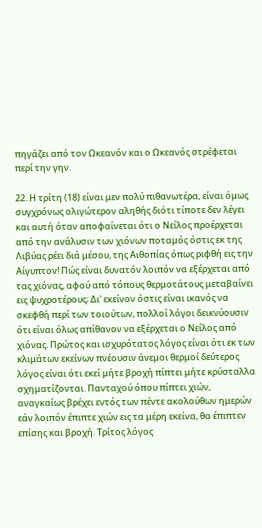πηγάζει από τον Ωκεανόν και ο Ωκεανός στρέφεται περί την γην.

22. Η τρίτη (18) είναι μεν πολύ πιθανωτέρα, είναι όμως συγχρόνως ολιγώτερον αληθής διότι τίποτε δεν λέγει και αυτή όταν αποφαίνεται ότι ο Νείλος προέρχεται από την ανάλυσιν των χιόνων ποταμός όστις εκ της Λιβύας ρέει διά μέσου, της Αιθοπίας όπως ριφθή εις την Αίγυπτον! Πώς είναι δυνατόν λοιπόν να εξέρχεται από τας χιόνας, αφού από τόπους θερμοτάτους μεταβαίνει εις ψυχροτέρους; Δι' εκείνον όστις είναι ικανός να σκεφθή περί των τοιούτων, πολλοί λόγοι δεικνύουσιν ότι είναι όλως απίθανον να εξέρχεται ο Νείλος από χιόνας. Πρώτος και ισχυρότατος λόγος είναι ότι εκ των κλιμάτων εκείνων πνέουσιν άνεμοι θερμοί δεύτερος λόγος είναι ότι εκεί μήτε βροχή πίπτει μήτε κρύσταλλα σχηματίζονται. Πανταχού όπου πίπτει χιών, αναγκαίως βρέχει εντός των πέντε ακολούθων ημερών εάν λοιπόν έπιπτε χιών εις τα μέρη εκείνα, θα έπιπτεν επίσης και βροχή. Τρίτος λόγος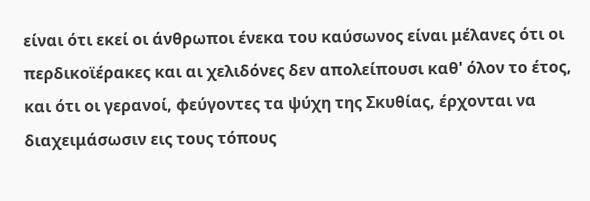είναι ότι εκεί οι άνθρωποι ένεκα του καύσωνος είναι μέλανες ότι οι περδικοϊέρακες και αι χελιδόνες δεν απολείπουσι καθ' όλον το έτος, και ότι οι γερανοί, φεύγοντες τα ψύχη της Σκυθίας, έρχονται να διαχειμάσωσιν εις τους τόπους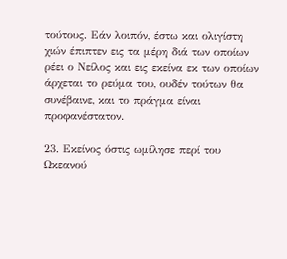τούτους. Εάν λοιπόν, έστω και ολιγίστη χιών έπιπτεν εις τα μέρη διά των οποίων ρέει ο Νείλος και εις εκείνα εκ των οποίων άρχεται το ρεύμα του, ουδέν τούτων θα συνέβαινε, και το πράγμα είναι προφανέστατον.

23. Εκείνος όστις ωμίλησε περί του Ωκεανού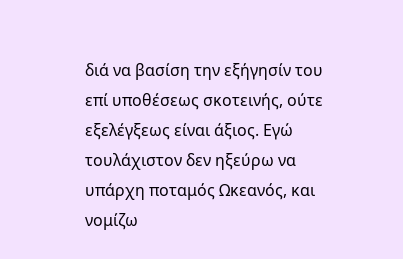διά να βασίση την εξήγησίν του επί υποθέσεως σκοτεινής, ούτε εξελέγξεως είναι άξιος. Εγώ τουλάχιστον δεν ηξεύρω να υπάρχη ποταμός Ωκεανός, και νομίζω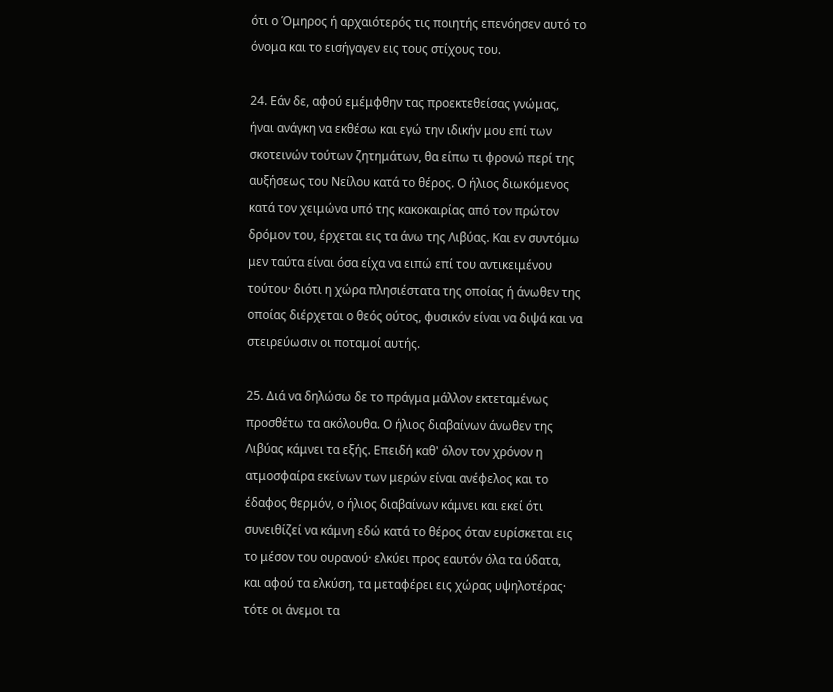ότι ο Όμηρος ή αρχαιότερός τις ποιητής επενόησεν αυτό το όνομα και το εισήγαγεν εις τους στίχους του.

24. Εάν δε, αφού εμέμφθην τας προεκτεθείσας γνώμας, ήναι ανάγκη να εκθέσω και εγώ την ιδικήν μου επί των σκοτεινών τούτων ζητημάτων, θα είπω τι φρονώ περί της αυξήσεως του Νείλου κατά το θέρος. Ο ήλιος διωκόμενος κατά τον χειμώνα υπό της κακοκαιρίας από τον πρώτον δρόμον του, έρχεται εις τα άνω της Λιβύας. Και εν συντόμω μεν ταύτα είναι όσα είχα να ειπώ επί του αντικειμένου τούτου· διότι η χώρα πλησιέστατα της οποίας ή άνωθεν της οποίας διέρχεται ο θεός ούτος, φυσικόν είναι να διψά και να στειρεύωσιν οι ποταμοί αυτής.

25. Διά να δηλώσω δε το πράγμα μάλλον εκτεταμένως προσθέτω τα ακόλουθα. Ο ήλιος διαβαίνων άνωθεν της Λιβύας κάμνει τα εξής. Επειδή καθ' όλον τον χρόνον η ατμοσφαίρα εκείνων των μερών είναι ανέφελος και το έδαφος θερμόν, ο ήλιος διαβαίνων κάμνει και εκεί ότι συνειθίζεί να κάμνη εδώ κατά το θέρος όταν ευρίσκεται εις το μέσον του ουρανού· ελκύει προς εαυτόν όλα τα ύδατα, και αφού τα ελκύση, τα μεταφέρει εις χώρας υψηλοτέρας· τότε οι άνεμοι τα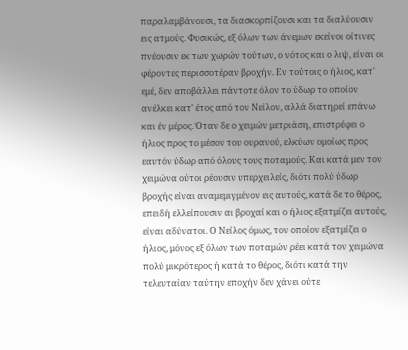παραλαμβάνουσι, τα διασκορπίζουσι και τα διαλύουσιν εις ατμούς. Φυσικώς, εξ όλων των άνεμων εκείνοι οίτινες πνέουσιν εκ των χωρών τούτων, ο νότος και ο λιψ, είναι οι φέροντες περισσοτέραν βροχήν. Εν τούτοις ο ήλιος, κατ' εμέ, δεν αποβάλλει πάντοτε όλον το ύδωρ το οποίον ανέλκει κατ' έτος από τον Νείλον, αλλά διατηρεί επάνω και έν μέρος. Όταν δε ο χειμών μετριάση, επιστρέφει ο ήλιος προς το μέσον του ουρανού, ελκύων ομοίως προς εαυτόν ύδωρ από όλους τους ποταμούς. Και κατά μεν τον χειμώνα ούτοι ρέουσιν υπερχειλείς, διότι πολύ ύδωρ βροχής είναι αναμεμιγμένον εις αυτούς, κατά δε το θέρος, επειδή ελλείπουσιν αι βροχαί και ο ήλιος εξατμίζει αυτούς, είναι αδύνατοι. Ο Νείλος όμως, τον οποίον εξατμίζει ο ήλιος, μόνος εξ όλων των ποταμών ρέει κατά τον χειμώνα πολύ μικρότερος ή κατά το θέρος, διότι κατά την τελευταίαν ταύτην εποχήν δεν χάνει ούτε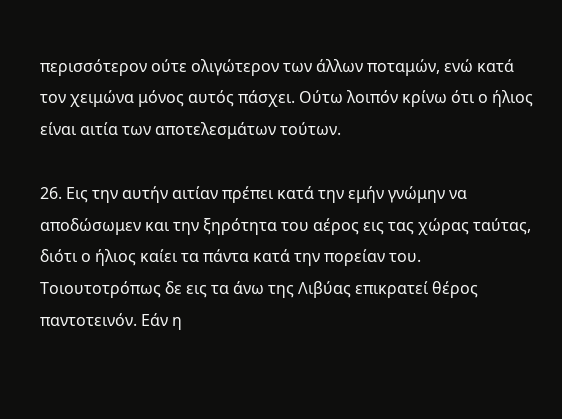περισσότερον ούτε ολιγώτερον των άλλων ποταμών, ενώ κατά τον χειμώνα μόνος αυτός πάσχει. Ούτω λοιπόν κρίνω ότι ο ήλιος είναι αιτία των αποτελεσμάτων τούτων.

26. Εις την αυτήν αιτίαν πρέπει κατά την εμήν γνώμην να αποδώσωμεν και την ξηρότητα του αέρος εις τας χώρας ταύτας, διότι ο ήλιος καίει τα πάντα κατά την πορείαν του. Τοιουτοτρόπως δε εις τα άνω της Λιβύας επικρατεί θέρος παντοτεινόν. Εάν η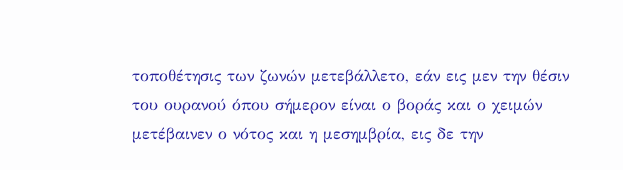τοποθέτησις των ζωνών μετεβάλλετο, εάν εις μεν την θέσιν του ουρανού όπου σήμερον είναι ο βοράς και ο χειμών μετέβαινεν ο νότος και η μεσημβρία, εις δε την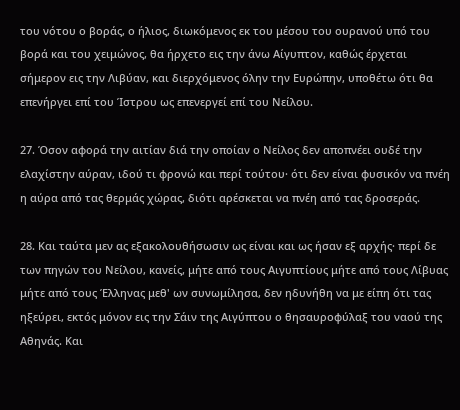του νότου ο βοράς, ο ήλιος, διωκόμενος εκ του μέσου του ουρανού υπό του βορά και του χειμώνος, θα ήρχετο εις την άνω Αίγυπτον, καθώς έρχεται σήμερον εις την Λιβύαν, και διερχόμενος όλην την Ευρώπην, υποθέτω ότι θα επενήργει επί του Ίστρου ως επενεργεί επί του Νείλου.

27. Όσον αφορά την αιτίαν διά την οποίαν ο Νείλος δεν αποπνέει ουδέ την ελαχίστην αύραν, ιδού τι φρονώ και περί τούτου· ότι δεν είναι φυσικόν να πνέη η αύρα από τας θερμάς χώρας, διότι αρέσκεται να πνέη από τας δροσεράς.

28. Και ταύτα μεν ας εξακολουθήσωσιν ως είναι και ως ήσαν εξ αρχής· περί δε των πηγών του Νείλου, κανείς, μήτε από τους Αιγυπτίους μήτε από τους Λίβυας μήτε από τους Έλληνας μεθ' ων συνωμίλησα, δεν ηδυνήθη να με είπη ότι τας ηξεύρει, εκτός μόνον εις την Σάιν της Αιγύπτου ο θησαυροφύλαξ του ναού της Αθηνάς. Και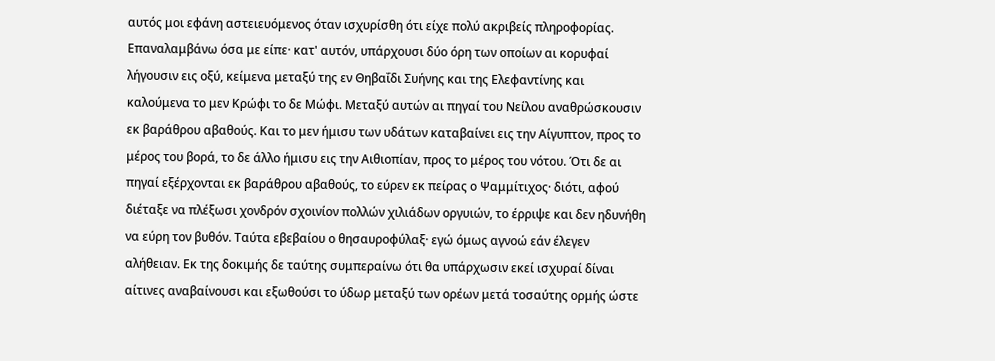αυτός μοι εφάνη αστειευόμενος όταν ισχυρίσθη ότι είχε πολύ ακριβείς πληροφορίας. Επαναλαμβάνω όσα με είπε· κατ' αυτόν, υπάρχουσι δύο όρη των οποίων αι κορυφαί λήγουσιν εις οξύ, κείμενα μεταξύ της εν Θηβαΐδι Συήνης και της Ελεφαντίνης και καλούμενα το μεν Κρώφι το δε Μώφι. Μεταξύ αυτών αι πηγαί του Νείλου αναθρώσκουσιν εκ βαράθρου αβαθούς. Και το μεν ήμισυ των υδάτων καταβαίνει εις την Αίγυπτον, προς το μέρος του βορά, το δε άλλο ήμισυ εις την Αιθιοπίαν, προς το μέρος του νότου. Ότι δε αι πηγαί εξέρχονται εκ βαράθρου αβαθούς, το εύρεν εκ πείρας ο Ψαμμίτιχος· διότι, αφού διέταξε να πλέξωσι χονδρόν σχοινίον πολλών χιλιάδων οργυιών, το έρριψε και δεν ηδυνήθη να εύρη τον βυθόν. Ταύτα εβεβαίου ο θησαυροφύλαξ· εγώ όμως αγνοώ εάν έλεγεν αλήθειαν. Εκ της δοκιμής δε ταύτης συμπεραίνω ότι θα υπάρχωσιν εκεί ισχυραί δίναι αίτινες αναβαίνουσι και εξωθούσι το ύδωρ μεταξύ των ορέων μετά τοσαύτης ορμής ώστε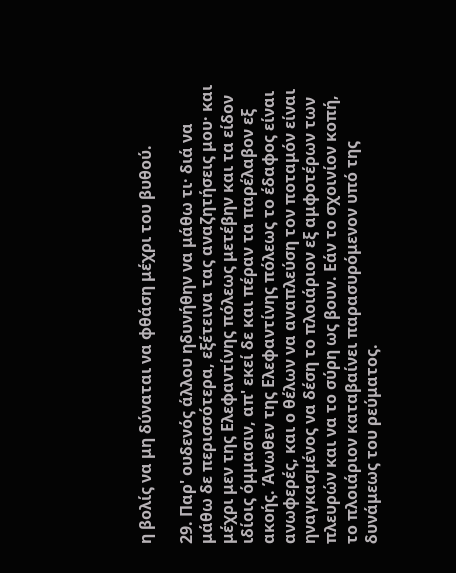η βολίς να μη δύναται να φθάση μέχρι του βυθού.

29. Παρ' ουδενός άλλου ηδυνήθην να μάθω τι· διά να μάθω δε περισσότερα, εξέτεινα τας αναζητήσεις μου· και μέχρι μεν της Ελεφαντίνης πόλεως μετέβην και τα είδον ιδίοις όμμασιν, απ' εκεί δε και πέραν τα παρέλαβον εξ ακοής. Άνωθεν της Ελεφαντίνης πόλεως το έδαφος είναι ανωφερές, και ο θέλων να αναπλεύση τον ποταμόν είναι ηναγκασμένος να δέση το πλοιάριον εξ αμφοτέρων των πλευρών και να το σύρη ως βουν. Εάν το σχοινίον κοπή, το πλοιάριον καταβαίνει παρασυρόμενον υπό της δυνάμεως του ρεύματος.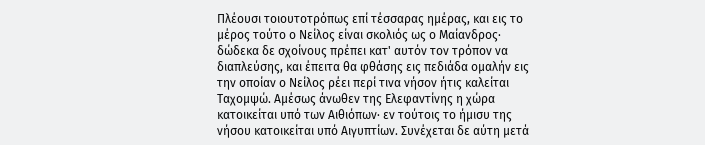Πλέουσι τοιουτοτρόπως επί τέσσαρας ημέρας, και εις το μέρος τούτο ο Νείλος είναι σκολιός ως ο Μαίανδρος· δώδεκα δε σχοίνους πρέπει κατ' αυτόν τον τρόπον να διαπλεύσης, και έπειτα θα φθάσης εις πεδιάδα ομαλήν εις την οποίαν ο Νείλος ρέει περί τινα νήσον ήτις καλείται Ταχομψώ. Αμέσως άνωθεν της Ελεφαντίνης η χώρα κατοικείται υπό των Αιθιόπων· εν τούτοις το ήμισυ της νήσου κατοικείται υπό Αιγυπτίων. Συνέχεται δε αύτη μετά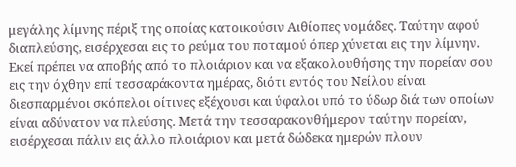μεγάλης λίμνης πέριξ της οποίας κατοικούσιν Αιθίοπες νομάδες. Ταύτην αφού διαπλεύσης, εισέρχεσαι εις το ρεύμα του ποταμού όπερ χύνεται εις την λίμνην. Εκεί πρέπει να αποβής από το πλοιάριον και να εξακολουθήσης την πορείαν σου εις την όχθην επί τεσσαράκοντα ημέρας, διότι εντός του Νείλου είναι διεσπαρμένοι σκόπελοι οίτινες εξέχουσι και ύφαλοι υπό το ύδωρ διά των οποίων είναι αδύνατον να πλεύσης. Μετά την τεσσαρακονθήμερον ταύτην πορείαν, εισέρχεσαι πάλιν εις άλλο πλοιάριον και μετά δώδεκα ημερών πλουν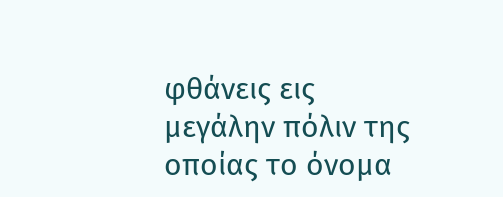φθάνεις εις μεγάλην πόλιν της οποίας το όνομα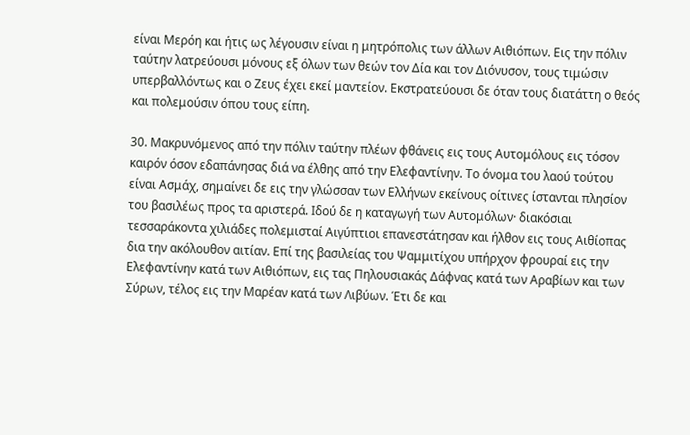είναι Μερόη και ήτις ως λέγουσιν είναι η μητρόπολις των άλλων Αιθιόπων. Εις την πόλιν ταύτην λατρεύουσι μόνους εξ όλων των θεών τον Δία και τον Διόνυσον, τους τιμώσιν υπερβαλλόντως και ο Ζευς έχει εκεί μαντείον. Εκστρατεύουσι δε όταν τους διατάττη ο θεός και πολεμούσιν όπου τους είπη.

30. Μακρυνόμενος από την πόλιν ταύτην πλέων φθάνεις εις τους Αυτομόλους εις τόσον καιρόν όσον εδαπάνησας διά να έλθης από την Ελεφαντίνην. Το όνομα του λαού τούτου είναι Ασμάχ, σημαίνει δε εις την γλώσσαν των Ελλήνων εκείνους οίτινες ίστανται πλησίον του βασιλέως προς τα αριστερά. Ιδού δε η καταγωγή των Αυτομόλων· διακόσιαι τεσσαράκοντα χιλιάδες πολεμισταί Αιγύπτιοι επανεστάτησαν και ήλθον εις τους Αιθίοπας δια την ακόλουθον αιτίαν. Επί της βασιλείας του Ψαμμιτίχου υπήρχον φρουραί εις την Ελεφαντίνην κατά των Αιθιόπων, εις τας Πηλουσιακάς Δάφνας κατά των Αραβίων και των Σύρων, τέλος εις την Μαρέαν κατά των Λιβύων. Έτι δε και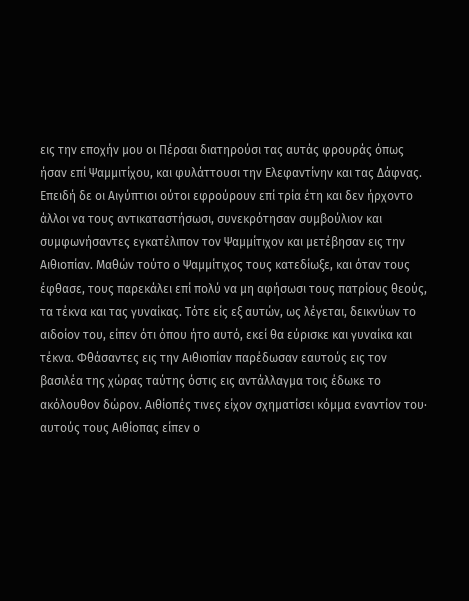εις την εποχήν μου οι Πέρσαι διατηρούσι τας αυτάς φρουράς όπως ήσαν επί Ψαμμιτίχου, και φυλάττουσι την Ελεφαντίνην και τας Δάφνας. Επειδή δε οι Αιγύπτιοι ούτοι εφρούρουν επί τρία έτη και δεν ήρχοντο άλλοι να τους αντικαταστήσωσι, συνεκρότησαν συμβούλιον και συμφωνήσαντες εγκατέλιπον τον Ψαμμίτιχον και μετέβησαν εις την Αιθιοπίαν. Μαθών τούτο ο Ψαμμίτιχος τους κατεδίωξε, και όταν τους έφθασε, τους παρεκάλει επί πολύ να μη αφήσωσι τους πατρίους θεούς, τα τέκνα και τας γυναίκας. Τότε είς εξ αυτών, ως λέγεται, δεικνύων το αιδοίον του, είπεν ότι όπου ήτο αυτό, εκεί θα εύρισκε και γυναίκα και τέκνα. Φθάσαντες εις την Αιθιοπίαν παρέδωσαν εαυτούς εις τον βασιλέα της χώρας ταύτης όστις εις αντάλλαγμα τοις έδωκε το ακόλουθον δώρον. Αιθίοπές τινες είχον σχηματίσει κόμμα εναντίον του· αυτούς τους Αιθίοπας είπεν ο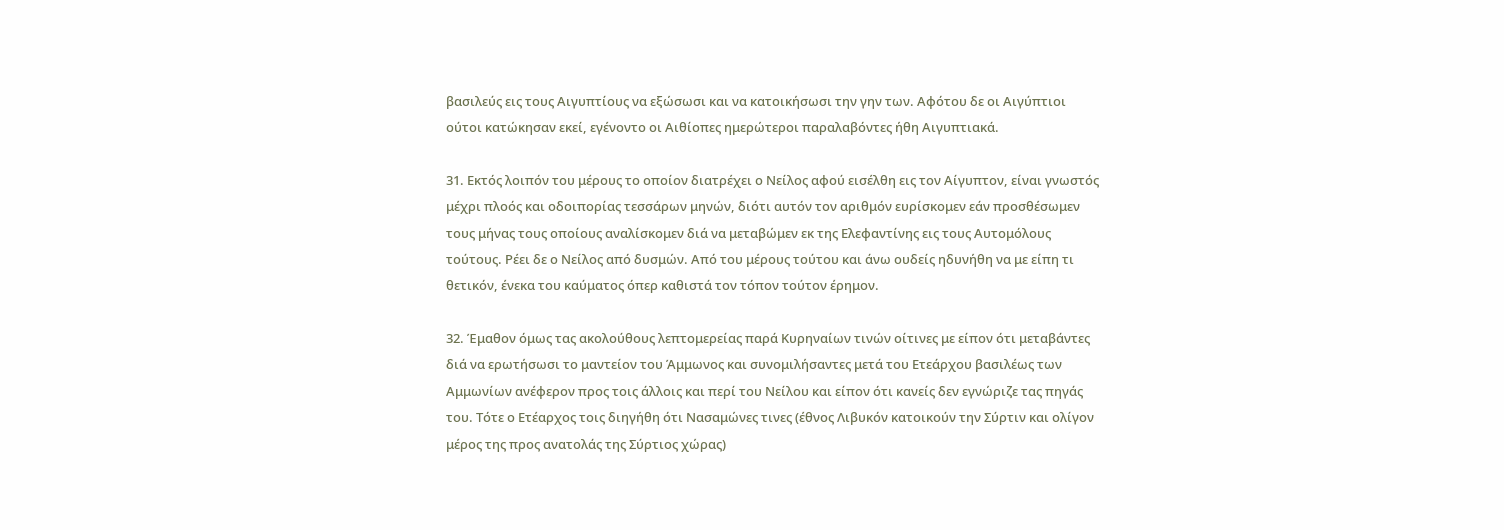βασιλεύς εις τους Αιγυπτίους να εξώσωσι και να κατοικήσωσι την γην των. Αφότου δε οι Αιγύπτιοι ούτοι κατώκησαν εκεί, εγένοντο οι Αιθίοπες ημερώτεροι παραλαβόντες ήθη Αιγυπτιακά.

31. Εκτός λοιπόν του μέρους το οποίον διατρέχει ο Νείλος αφού εισέλθη εις τον Αίγυπτον, είναι γνωστός μέχρι πλοός και οδοιπορίας τεσσάρων μηνών, διότι αυτόν τον αριθμόν ευρίσκομεν εάν προσθέσωμεν τους μήνας τους οποίους αναλίσκομεν διά να μεταβώμεν εκ της Ελεφαντίνης εις τους Αυτομόλους τούτους. Ρέει δε ο Νείλος από δυσμών. Από του μέρους τούτου και άνω ουδείς ηδυνήθη να με είπη τι θετικόν, ένεκα του καύματος όπερ καθιστά τον τόπον τούτον έρημον.

32. Έμαθον όμως τας ακολούθους λεπτομερείας παρά Κυρηναίων τινών οίτινες με είπον ότι μεταβάντες διά να ερωτήσωσι το μαντείον του Άμμωνος και συνομιλήσαντες μετά του Ετεάρχου βασιλέως των Αμμωνίων ανέφερον προς τοις άλλοις και περί του Νείλου και είπον ότι κανείς δεν εγνώριζε τας πηγάς του. Τότε ο Ετέαρχος τοις διηγήθη ότι Νασαμώνες τινες (έθνος Λιβυκόν κατοικούν την Σύρτιν και ολίγον μέρος της προς ανατολάς της Σύρτιος χώρας)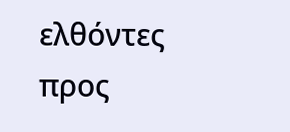ελθόντες προς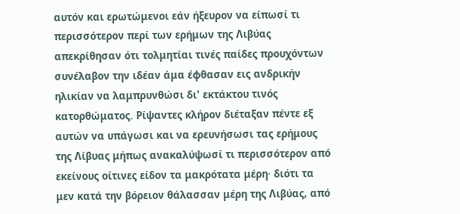αυτόν και ερωτώμενοι εάν ήξευρον να είπωσί τι περισσότερον περί των ερήμων της Λιβύας απεκρίθησαν ότι τολμητίαι τινές παίδες προυχόντων συνέλαβον την ιδέαν άμα έφθασαν εις ανδρικήν ηλικίαν να λαμπρυνθώσι δι' εκτάκτου τινός κατορθώματος. Ρίψαντες κλήρον διέταξαν πέντε εξ αυτών να υπάγωσι και να ερευνήσωσι τας ερήμους της Λίβυας μήπως ανακαλύψωσί τι περισσότερον από εκείνους οίτινες είδον τα μακρότατα μέρη· διότι τα μεν κατά την βόρειον θάλασσαν μέρη της Λιβύας, από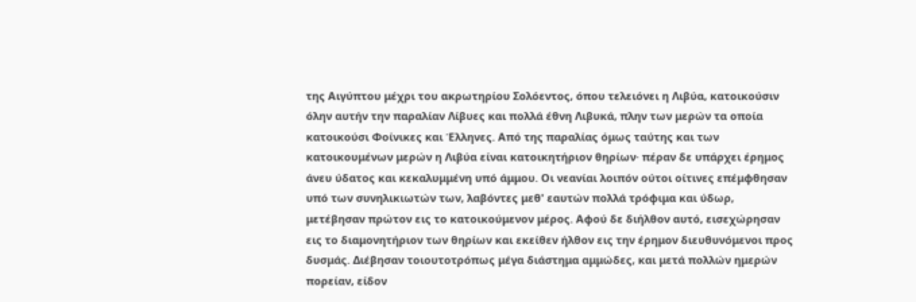της Αιγύπτου μέχρι του ακρωτηρίου Σολόεντος, όπου τελειόνει η Λιβύα, κατοικούσιν όλην αυτήν την παραλίαν Λίβυες και πολλά έθνη Λιβυκά, πλην των μερών τα οποία κατοικούσι Φοίνικες και Έλληνες. Από της παραλίας όμως ταύτης και των κατοικουμένων μερών η Λιβύα είναι κατοικητήριον θηρίων· πέραν δε υπάρχει έρημος άνευ ύδατος και κεκαλυμμένη υπό άμμου. Οι νεανίαι λοιπόν ούτοι οίτινες επέμφθησαν υπό των συνηλικιωτών των, λαβόντες μεθ' εαυτών πολλά τρόφιμα και ύδωρ, μετέβησαν πρώτον εις το κατοικούμενον μέρος. Αφού δε διήλθον αυτό, εισεχώρησαν εις το διαμονητήριον των θηρίων και εκείθεν ήλθον εις την έρημον διευθυνόμενοι προς δυσμάς. Διέβησαν τοιουτοτρόπως μέγα διάστημα αμμώδες, και μετά πολλών ημερών πορείαν, είδον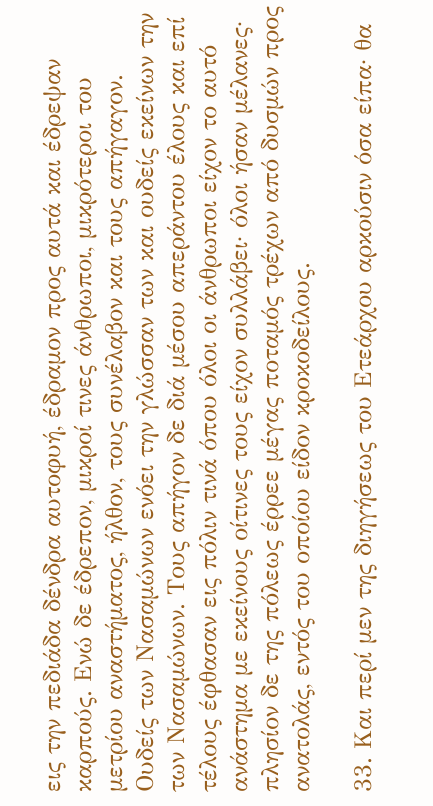εις την πεδιάδα δένδρα αυτοφυή, έδραμον προς αυτά και έδρεψαν καρπούς. Ενώ δε έδρεπον, μικροί τινες άνθρωποι, μικρότεροι του μετρίου αναστήματος, ήλθον, τους συνέλαβον και τους απήγαγον. Ουδείς των Νασαμώνων ενόει την γλώσσαν των και ουδείς εκείνων την των Νασαμώνων. Τους απήγον δε διά μέσου απεράντου έλους και επί τέλους έφθασαν εις πόλιν τινά όπου όλοι οι άνθρωποι είχον το αυτό ανάστημα με εκείνους οίτινες τους είχον συλλάβει· όλοι ήσαν μέλανες· πλησίον δε της πόλεως έρρεε μέγας ποταμός τρέχων από δυσμών προς ανατολάς, εντός του οποίου είδον κροκοδείλους.

33. Και περί μεν της διηγήσεως του Ετεάρχου αρκούσιν όσα είπα· θα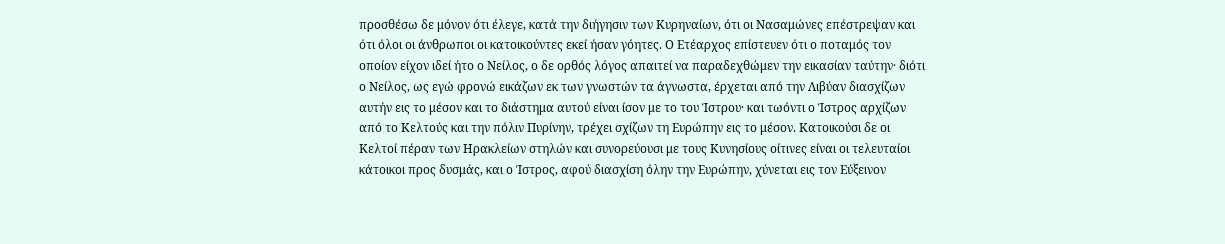προσθέσω δε μόνον ότι έλεγε, κατά την διήγησιν των Κυρηναίων, ότι οι Νασαμώνες επέστρεψαν και ότι όλοι οι άνθρωποι οι κατοικούντες εκεί ήσαν γόητες. Ο Ετέαρχος επίστευεν ότι ο ποταμός τον οποίον είχον ιδεί ήτο ο Νείλος, ο δε ορθός λόγος απαιτεί να παραδεχθώμεν την εικασίαν ταύτην· διότι ο Νείλος, ως εγώ φρονώ εικάζων εκ των γνωστών τα άγνωστα, έρχεται από την Λιβύαν διασχίζων αυτήν εις το μέσον και το διάστημα αυτού είναι ίσον με το του Ίστρου· και τωόντι ο Ίστρος αρχίζων από το Κελτούς και την πόλιν Πυρίνην, τρέχει σχίζων τη Ευρώπην εις το μέσον. Κατοικούσι δε οι Κελτοί πέραν των Ηρακλείων στηλών και συνορεύουσι με τους Κυνησίους οίτινες είναι οι τελευταίοι κάτοικοι προς δυσμάς, και ο Ίστρος, αφού διασχίση όλην την Ευρώπην, χύνεται εις τον Εύξεινον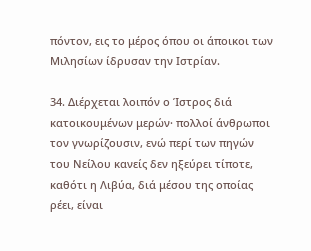πόντον, εις το μέρος όπου οι άποικοι των Μιλησίων ίδρυσαν την Ιστρίαν.

34. Διέρχεται λοιπόν ο Ίστρος διά κατοικουμένων μερών· πολλοί άνθρωποι τον γνωρίζουσιν, ενώ περί των πηγών του Νείλου κανείς δεν ηξεύρει τίποτε, καθότι η Λιβύα, διά μέσου της οποίας ρέει, είναι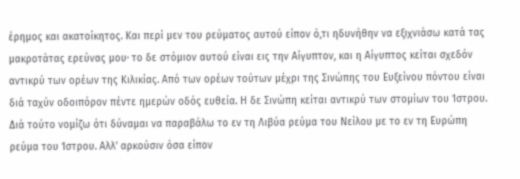έρημος και ακατοίκητος. Και περί μεν του ρεύματος αυτού είπον ό,τι ηδυνήθην να εξιχνιάσω κατά τας μακροτάτας ερεύνας μου· το δε στόμιον αυτού είναι εις την Αίγυπτον, και η Αίγυπτος κείται σχεδόν αντικρύ των ορέων της Κιλικίας. Από των ορέων τούτων μέχρι της Σινώπης του Ευξείνου πόντου είναι διά ταχύν οδοιπόρον πέντε ημερών οδός ευθεία. Η δε Σινώπη κείται αντικρύ των στομίων του Ίστρου. Διά τούτο νομίζω ότι δύναμαι να παραβάλω το εν τη Λιβύα ρεύμα του Νείλου με το εν τη Ευρώπη ρεύμα του Ίστρου. Αλλ' αρκούσιν όσα είπον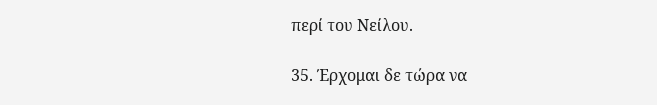περί του Νείλου.

35. Έρχομαι δε τώρα να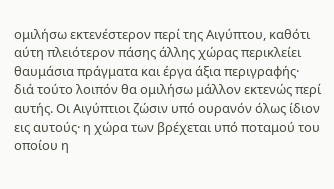ομιλήσω εκτενέστερον περί της Αιγύπτου, καθότι αύτη πλειότερον πάσης άλλης χώρας περικλείει θαυμάσια πράγματα και έργα άξια περιγραφής· διά τούτο λοιπόν θα ομιλήσω μάλλον εκτενώς περί αυτής. Οι Αιγύπτιοι ζώσιν υπό ουρανόν όλως ίδιον εις αυτούς· η χώρα των βρέχεται υπό ποταμού του οποίου η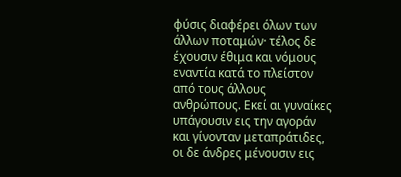φύσις διαφέρει όλων των άλλων ποταμών· τέλος δε έχουσιν έθιμα και νόμους εναντία κατά το πλείστον από τους άλλους ανθρώπους. Εκεί αι γυναίκες υπάγουσιν εις την αγοράν και γίνονταν μεταπράτιδες, οι δε άνδρες μένουσιν εις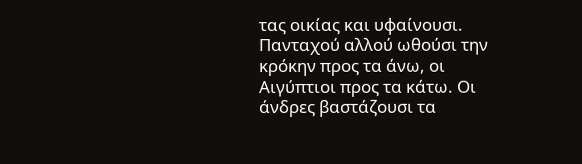τας οικίας και υφαίνουσι. Πανταχού αλλού ωθούσι την κρόκην προς τα άνω, οι Αιγύπτιοι προς τα κάτω. Οι άνδρες βαστάζουσι τα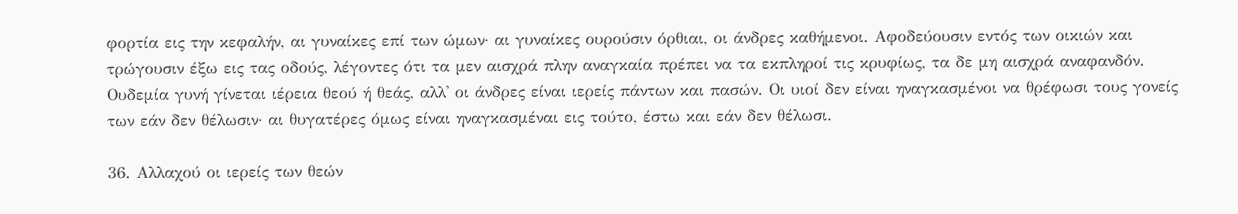φορτία εις την κεφαλήν, αι γυναίκες επί των ώμων· αι γυναίκες ουρούσιν όρθιαι, οι άνδρες καθήμενοι. Αφοδεύουσιν εντός των οικιών και τρώγουσιν έξω εις τας οδούς, λέγοντες ότι τα μεν αισχρά πλην αναγκαία πρέπει να τα εκπληροί τις κρυφίως, τα δε μη αισχρά αναφανδόν. Ουδεμία γυνή γίνεται ιέρεια θεού ή θεάς, αλλ' οι άνδρες είναι ιερείς πάντων και πασών. Οι υιοί δεν είναι ηναγκασμένοι να θρέφωσι τους γονείς των εάν δεν θέλωσιν· αι θυγατέρες όμως είναι ηναγκασμέναι εις τούτο, έστω και εάν δεν θέλωσι.

36. Αλλαχού οι ιερείς των θεών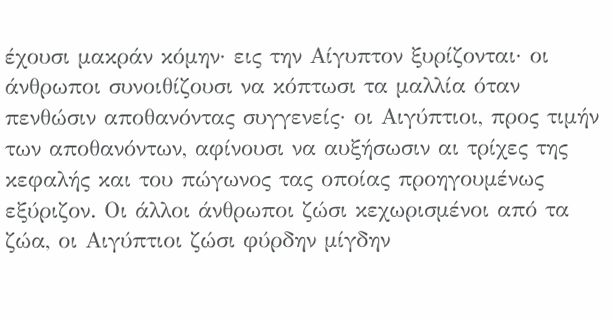έχουσι μακράν κόμην· εις την Αίγυπτον ξυρίζονται· οι άνθρωποι συνοιθίζουσι να κόπτωσι τα μαλλία όταν πενθώσιν αποθανόντας συγγενείς· οι Αιγύπτιοι, προς τιμήν των αποθανόντων, αφίνουσι να αυξήσωσιν αι τρίχες της κεφαλής και του πώγωνος τας οποίας προηγουμένως εξύριζον. Οι άλλοι άνθρωποι ζώσι κεχωρισμένοι από τα ζώα, οι Αιγύπτιοι ζώσι φύρδην μίγδην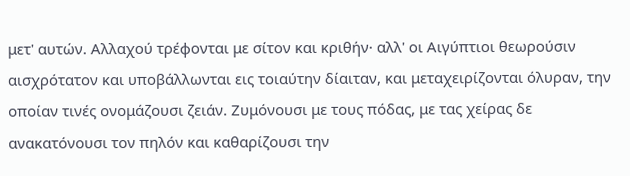μετ' αυτών. Αλλαχού τρέφονται με σίτον και κριθήν· αλλ' οι Αιγύπτιοι θεωρούσιν αισχρότατον και υποβάλλωνται εις τοιαύτην δίαιταν, και μεταχειρίζονται όλυραν, την οποίαν τινές ονομάζουσι ζειάν. Ζυμόνουσι με τους πόδας, με τας χείρας δε ανακατόνουσι τον πηλόν και καθαρίζουσι την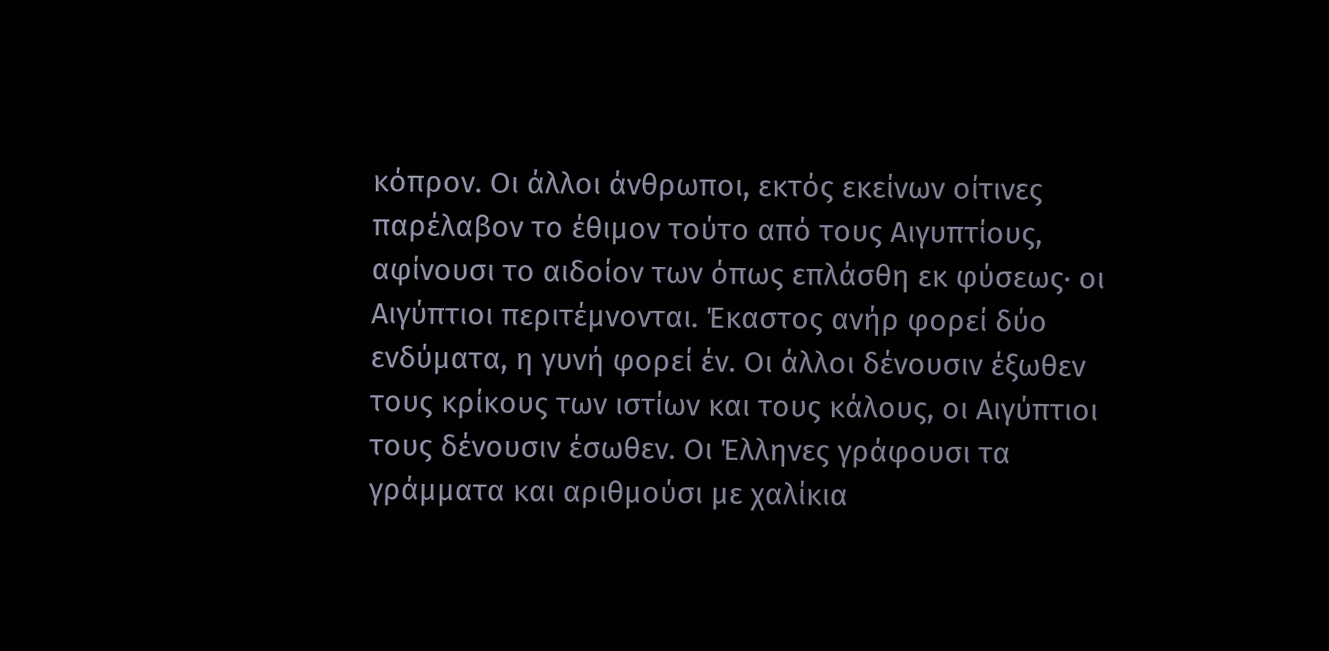κόπρον. Οι άλλοι άνθρωποι, εκτός εκείνων οίτινες παρέλαβον το έθιμον τούτο από τους Αιγυπτίους, αφίνουσι το αιδοίον των όπως επλάσθη εκ φύσεως· οι Αιγύπτιοι περιτέμνονται. Έκαστος ανήρ φορεί δύο ενδύματα, η γυνή φορεί έν. Οι άλλοι δένουσιν έξωθεν τους κρίκους των ιστίων και τους κάλους, οι Αιγύπτιοι τους δένουσιν έσωθεν. Οι Έλληνες γράφουσι τα γράμματα και αριθμούσι με χαλίκια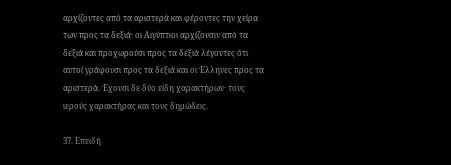αρχίζοντες από τα αριστερά και φέροντες την χείρα των προς τα δεξιά· οι Αιγύπτιοι αρχίζουσιν από τα δεξιά και προχωρούσι προς τα δεξιά λέγοντες ότι αυτοί γράφουσι προς τα δεξιά και οι Έλληνες προς τα αριστερά. Έχουσι δε δύο είδη χαρακτήρων· τους ιερούς χαρακτήρας και τους δημώδεις.

37. Επειδή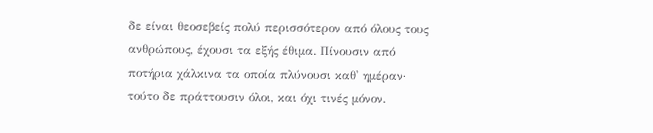δε είναι θεοσεβείς πολύ περισσότερον από όλους τους ανθρώπους, έχουσι τα εξής έθιμα. Πίνουσιν από ποτήρια χάλκινα τα οποία πλύνουσι καθ' ημέραν· τούτο δε πράττουσιν όλοι, και όχι τινές μόνον.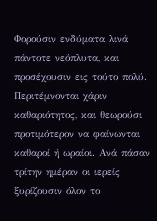Φορούσιν ενδύματα λινά πάντοτε νεόπλυτα, και προσέχουσιν εις τούτο πολύ. Περιτέμνονται χάριν καθαριότητος, και θεωρούσι προτιμότερον να φαίνωνται καθαροί ή ωραίοι. Ανά πάσαν τρίτην ημέραν οι ιερείς ξυρίζουσιν όλον το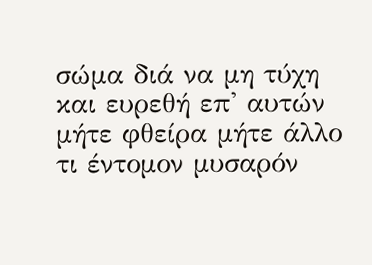σώμα διά να μη τύχη και ευρεθή επ' αυτών μήτε φθείρα μήτε άλλο τι έντομον μυσαρόν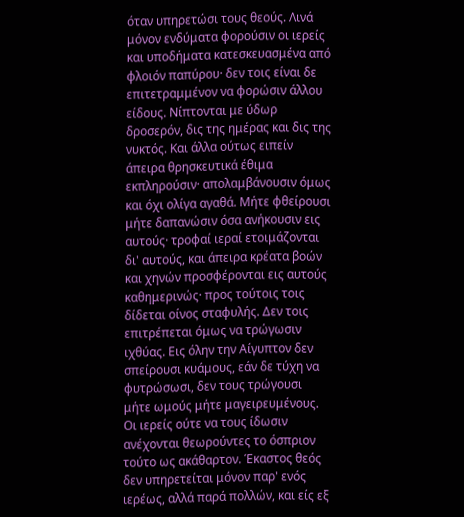όταν υπηρετώσι τους θεούς. Λινά μόνον ενδύματα φορούσιν οι ιερείς και υποδήματα κατεσκευασμένα από φλοιόν παπύρου· δεν τοις είναι δε επιτετραμμένον να φορώσιν άλλου είδους. Νίπτονται με ύδωρ δροσερόν, δις της ημέρας και δις της νυκτός. Και άλλα ούτως ειπείν άπειρα θρησκευτικά έθιμα εκπληρούσιν· απολαμβάνουσιν όμως και όχι ολίγα αγαθά. Μήτε φθείρουσι μήτε δαπανώσιν όσα ανήκουσιν εις αυτούς· τροφαί ιεραί ετοιμάζονται δι' αυτούς, και άπειρα κρέατα βοών και χηνών προσφέρονται εις αυτούς καθημερινώς· προς τούτοις τοις δίδεται οίνος σταφυλής. Δεν τοις επιτρέπεται όμως να τρώγωσιν ιχθύας. Εις όλην την Αίγυπτον δεν σπείρουσι κυάμους, εάν δε τύχη να φυτρώσωσι, δεν τους τρώγουσι μήτε ωμούς μήτε μαγειρευμένους. Οι ιερείς ούτε να τους ίδωσιν ανέχονται θεωρούντες το όσπριον τούτο ως ακάθαρτον. Έκαστος θεός δεν υπηρετείται μόνον παρ' ενός ιερέως, αλλά παρά πολλών, και είς εξ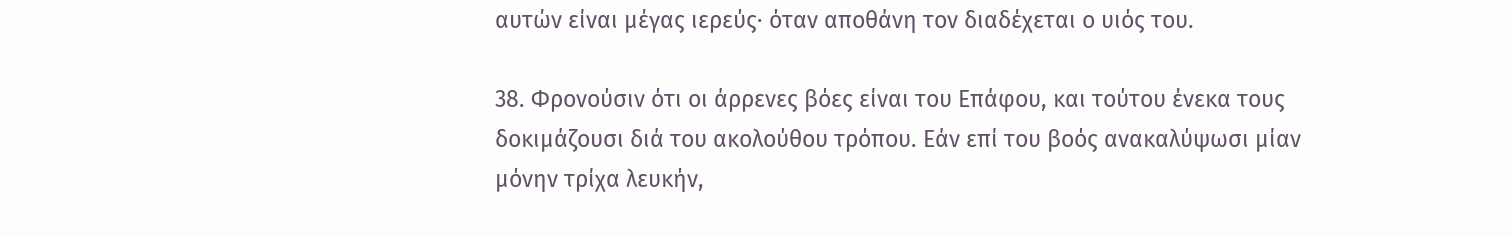αυτών είναι μέγας ιερεύς· όταν αποθάνη τον διαδέχεται ο υιός του.

38. Φρονούσιν ότι οι άρρενες βόες είναι του Επάφου, και τούτου ένεκα τους δοκιμάζουσι διά του ακολούθου τρόπου. Εάν επί του βοός ανακαλύψωσι μίαν μόνην τρίχα λευκήν,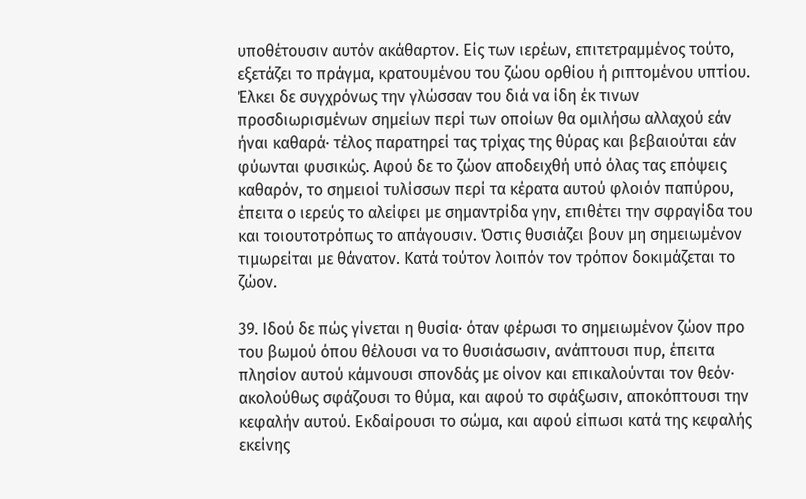υποθέτουσιν αυτόν ακάθαρτον. Είς των ιερέων, επιτετραμμένος τούτο, εξετάζει το πράγμα, κρατουμένου του ζώου ορθίου ή ριπτομένου υπτίου. Έλκει δε συγχρόνως την γλώσσαν του διά να ίδη έκ τινων προσδιωρισμένων σημείων περί των οποίων θα ομιλήσω αλλαχού εάν ήναι καθαρά· τέλος παρατηρεί τας τρίχας της θύρας και βεβαιούται εάν φύωνται φυσικώς. Αφού δε το ζώον αποδειχθή υπό όλας τας επόψεις καθαρόν, το σημειοί τυλίσσων περί τα κέρατα αυτού φλοιόν παπύρου, έπειτα ο ιερεύς το αλείφει με σημαντρίδα γην, επιθέτει την σφραγίδα του και τοιουτοτρόπως το απάγουσιν. Όστις θυσιάζει βουν μη σημειωμένον τιμωρείται με θάνατον. Κατά τούτον λοιπόν τον τρόπον δοκιμάζεται το ζώον.

39. Ιδού δε πώς γίνεται η θυσία· όταν φέρωσι το σημειωμένον ζώον προ του βωμού όπου θέλουσι να το θυσιάσωσιν, ανάπτουσι πυρ, έπειτα πλησίον αυτού κάμνουσι σπονδάς με οίνον και επικαλούνται τον θεόν· ακολούθως σφάζουσι το θύμα, και αφού το σφάξωσιν, αποκόπτουσι την κεφαλήν αυτού. Εκδαίρουσι το σώμα, και αφού είπωσι κατά της κεφαλής εκείνης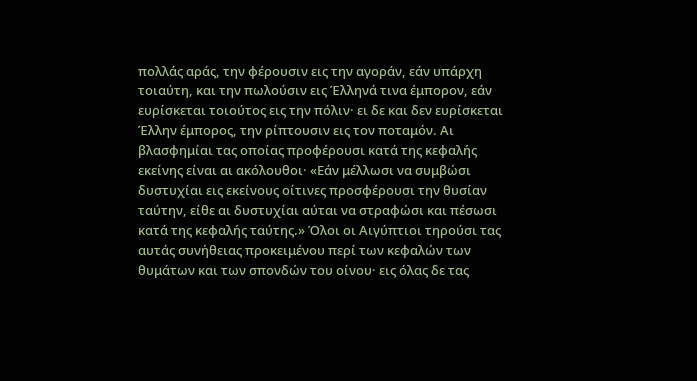πολλάς αράς, την φέρουσιν εις την αγοράν, εάν υπάρχη τοιαύτη, και την πωλούσιν εις Έλληνά τινα έμπορον, εάν ευρίσκεται τοιούτος εις την πόλιν· ει δε και δεν ευρίσκεται Έλλην έμπορος, την ρίπτουσιν εις τον ποταμόν. Αι βλασφημίαι τας οποίας προφέρουσι κατά της κεφαλής εκείνης είναι αι ακόλουθοι· «Εάν μέλλωσι να συμβώσι δυστυχίαι εις εκείνους οίτινες προσφέρουσι την θυσίαν ταύτην, είθε αι δυστυχίαι αύται να στραφώσι και πέσωσι κατά της κεφαλής ταύτης.» Όλοι οι Αιγύπτιοι τηρούσι τας αυτάς συνήθειας προκειμένου περί των κεφαλών των θυμάτων και των σπονδών του οίνου· εις όλας δε τας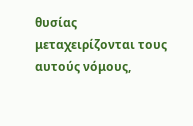θυσίας μεταχειρίζονται τους αυτούς νόμους,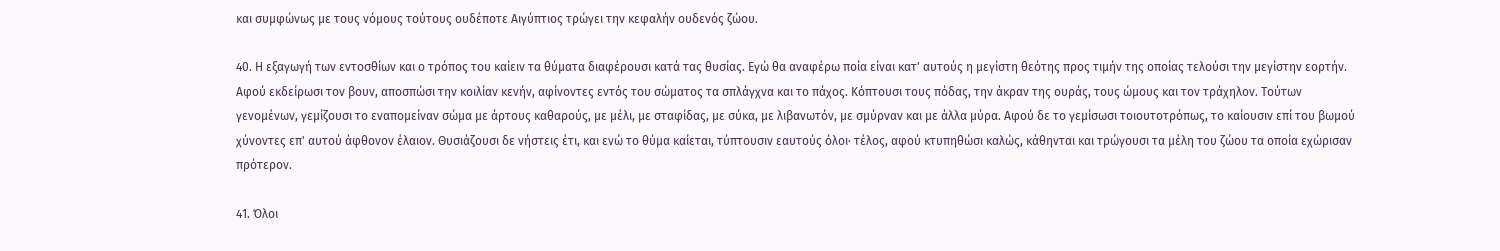και συμφώνως με τους νόμους τούτους ουδέποτε Αιγύπτιος τρώγει την κεφαλήν ουδενός ζώου.

40. Η εξαγωγή των εντοσθίων και ο τρόπος του καίειν τα θύματα διαφέρουσι κατά τας θυσίας. Εγώ θα αναφέρω ποία είναι κατ' αυτούς η μεγίστη θεότης προς τιμήν της οποίας τελούσι την μεγίστην εορτήν. Αφού εκδείρωσι τον βουν, αποσπώσι την κοιλίαν κενήν, αφίνοντες εντός του σώματος τα σπλάγχνα και το πάχος. Κόπτουσι τους πόδας, την άκραν της ουράς, τους ώμους και τον τράχηλον. Τούτων γενομένων, γεμίζουσι το εναπομείναν σώμα με άρτους καθαρούς, με μέλι, με σταφίδας, με σύκα, με λιβανωτόν, με σμύρναν και με άλλα μύρα. Αφού δε το γεμίσωσι τοιουτοτρόπως, το καίουσιν επί του βωμού χύνοντες επ' αυτού άφθονον έλαιον. Θυσιάζουσι δε νήστεις έτι, και ενώ το θύμα καίεται, τύπτουσιν εαυτούς όλοι· τέλος, αφού κτυπηθώσι καλώς, κάθηνται και τρώγουσι τα μέλη του ζώου τα οποία εχώρισαν πρότερον.

41. Όλοι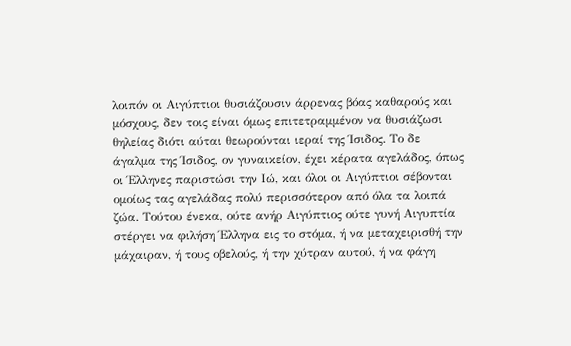λοιπόν οι Αιγύπτιοι θυσιάζουσιν άρρενας βόας καθαρούς και μόσχους, δεν τοις είναι όμως επιτετραμμένον να θυσιάζωσι θηλείας διότι αύται θεωρούνται ιεραί της Ίσιδος. Το δε άγαλμα της Ίσιδος, ον γυναικείον, έχει κέρατα αγελάδος, όπως οι Έλληνες παριστώσι την Ιώ, και όλοι οι Αιγύπτιοι σέβονται ομοίως τας αγελάδας πολύ περισσότερον από όλα τα λοιπά ζώα. Τούτου ένεκα, ούτε ανήρ Αιγύπτιος ούτε γυνή Αιγυπτία στέργει να φιλήση Έλληνα εις το στόμα, ή να μεταχειρισθή την μάχαιραν, ή τους οβελούς, ή την χύτραν αυτού, ή να φάγη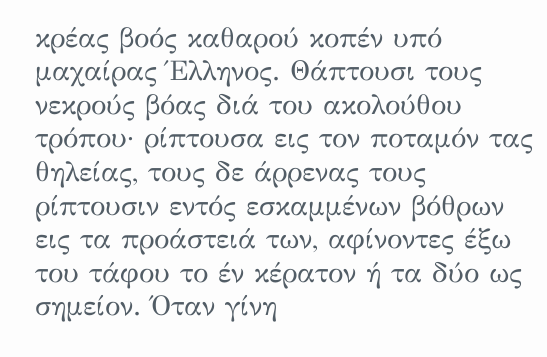κρέας βοός καθαρού κοπέν υπό μαχαίρας Έλληνος. Θάπτουσι τους νεκρούς βόας διά του ακολούθου τρόπου· ρίπτουσα εις τον ποταμόν τας θηλείας, τους δε άρρενας τους ρίπτουσιν εντός εσκαμμένων βόθρων εις τα προάστειά των, αφίνοντες έξω του τάφου το έν κέρατον ή τα δύο ως σημείον. Όταν γίνη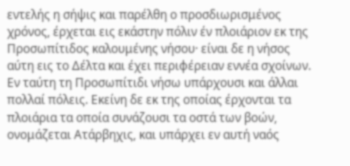εντελής η σήψις και παρέλθη ο προσδιωρισμένος χρόνος, έρχεται εις εκάστην πόλιν έν πλοιάριον εκ της Προσωπίτιδος καλουμένης νήσου· είναι δε η νήσος αύτη εις το Δέλτα και έχει περιφέρειαν εννέα σχοίνων. Εν ταύτη τη Προσωπίτιδι νήσω υπάρχουσι και άλλαι πολλαί πόλεις. Εκείνη δε εκ της οποίας έρχονται τα πλοιάρια τα οποία συνάζουσι τα οστά των βοών, ονομάζεται Ατάρβηχις, και υπάρχει εν αυτή ναός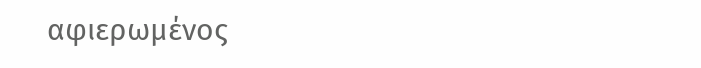αφιερωμένος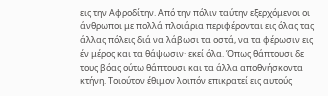εις την Αφροδίτην. Από την πόλιν ταύτην εξερχόμενοι οι άνθρωποι με πολλά πλοιάρια περιφέρονται εις όλας τας άλλας πόλεις διά να λάβωσι τα οστά, να τα φέρωσιν εις έν μέρος και τα θάψωσιν· εκεί όλα. Όπως θάπτουσι δε τους βόας ούτω θάπτουσι και τα άλλα αποθνήσκοντα κτήνη. Τοιούτον έθιμον λοιπόν επικρατεί εις αυτούς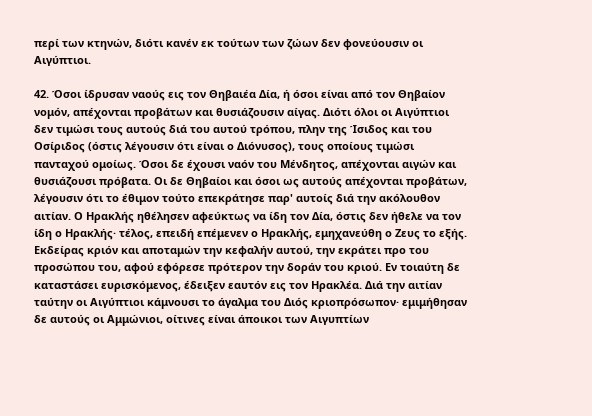περί των κτηνών, διότι κανέν εκ τούτων των ζώων δεν φονεύουσιν οι Αιγύπτιοι.

42. Όσοι ίδρυσαν ναούς εις τον Θηβαιέα Δία, ή όσοι είναι από τον Θηβαίον νομόν, απέχονται προβάτων και θυσιάζουσιν αίγας. Διότι όλοι οι Αιγύπτιοι δεν τιμώσι τους αυτούς διά του αυτού τρόπου, πλην της Ίσιδος και του Οσίριδος (όστις λέγουσιν ότι είναι ο Διόνυσος), τους οποίους τιμώσι πανταχού ομοίως. Όσοι δε έχουσι ναόν του Μένδητος, απέχονται αιγών και θυσιάζουσι πρόβατα. Οι δε Θηβαίοι και όσοι ως αυτούς απέχονται προβάτων, λέγουσιν ότι το έθιμον τούτο επεκράτησε παρ' αυτοίς διά την ακόλουθον αιτίαν. Ο Ηρακλής ηθέλησεν αφεύκτως να ίδη τον Δία, όστις δεν ήθελε να τον ίδη ο Ηρακλής· τέλος, επειδή επέμενεν ο Ηρακλής, εμηχανεύθη ο Ζευς το εξής. Εκδείρας κριόν και αποταμών την κεφαλήν αυτού, την εκράτει προ του προσώπου του, αφού εφόρεσε πρότερον την δοράν του κριού. Εν τοιαύτη δε καταστάσει ευρισκόμενος, έδειξεν εαυτόν εις τον Ηρακλέα. Διά την αιτίαν ταύτην οι Αιγύπτιοι κάμνουσι το άγαλμα του Διός κριοπρόσωπον· εμιμήθησαν δε αυτούς οι Αμμώνιοι, οίτινες είναι άποικοι των Αιγυπτίων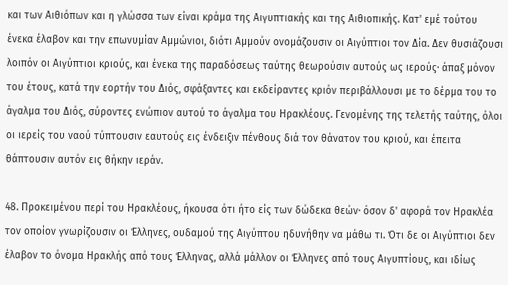και των Αιθιόπων και η γλώσσα των είναι κράμα της Αιγυπτιακής και της Αιθιοπικής. Κατ' εμέ τούτου ένεκα έλαβον και την επωνυμίαν Αμμώνιοι, διότι Αμμούν ονομάζουσιν οι Αιγύπτιοι τον Δία. Δεν θυσιάζουσι λοιπόν οι Αιγύπτιοι κριούς, και ένεκα της παραδόσεως ταύτης θεωρούσιν αυτούς ως ιερούς· άπαξ μόνον του έτους, κατά την εορτήν του Διός, σφάξαντες και εκδείραντες κριόν περιβάλλουσι με το δέρμα του το άγαλμα του Διός, σύροντες ενώπιον αυτού το άγαλμα του Ηρακλέους. Γενομένης της τελετής ταύτης, όλοι οι ιερείς του ναού τύπτουσιν εαυτούς εις ένδειξιν πένθους διά τον θάνατον του κριού, και έπειτα θάπτουσιν αυτόν εις θήκην ιεράν.

48. Προκειμένου περί του Ηρακλέους, ήκουσα ότι ήτο είς των δώδεκα θεών· όσον δ' αφορά τον Ηρακλέα τον οποίον γνωρίζουσιν οι Έλληνες, ουδαμού της Αιγύπτου ηδυνήθην να μάθω τι. Ότι δε οι Αιγύπτιοι δεν έλαβον το όνομα Ηρακλής από τους Έλληνας, αλλά μάλλον οι Έλληνες από τους Αιγυπτίους, και ιδίως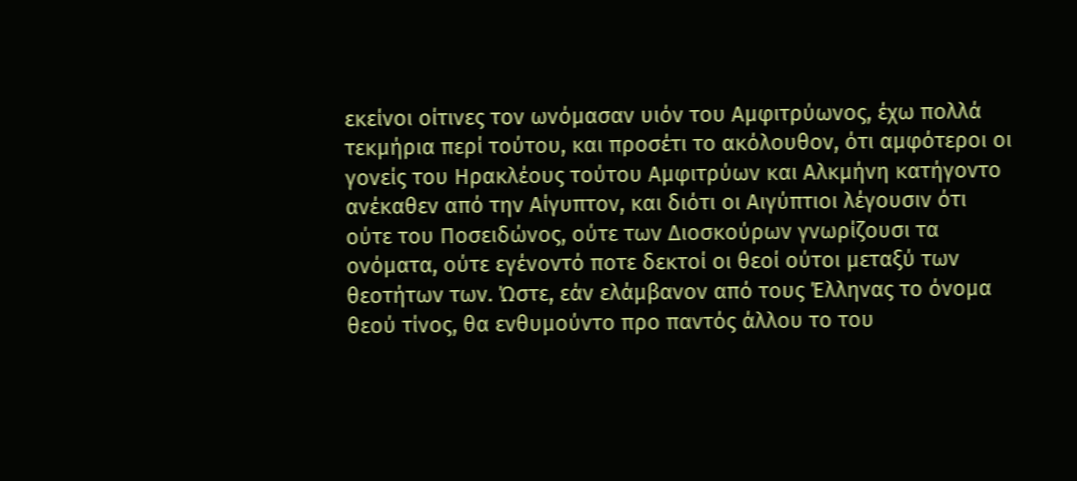εκείνοι οίτινες τον ωνόμασαν υιόν του Αμφιτρύωνος, έχω πολλά τεκμήρια περί τούτου, και προσέτι το ακόλουθον, ότι αμφότεροι οι γονείς του Ηρακλέους τούτου Αμφιτρύων και Αλκμήνη κατήγοντο ανέκαθεν από την Αίγυπτον, και διότι οι Αιγύπτιοι λέγουσιν ότι ούτε του Ποσειδώνος, ούτε των Διοσκούρων γνωρίζουσι τα ονόματα, ούτε εγένοντό ποτε δεκτοί οι θεοί ούτοι μεταξύ των θεοτήτων των. Ώστε, εάν ελάμβανον από τους Έλληνας το όνομα θεού τίνος, θα ενθυμούντο προ παντός άλλου το του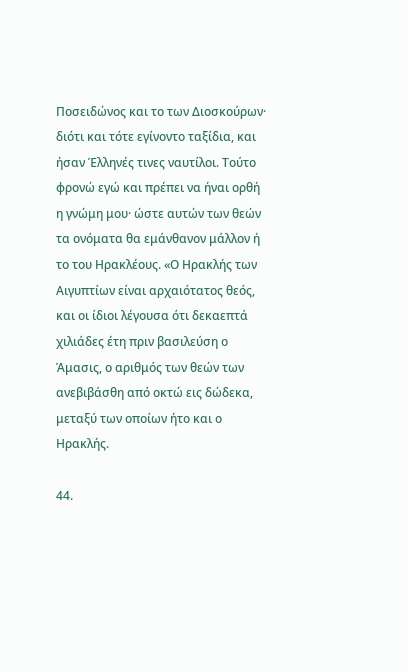Ποσειδώνος και το των Διοσκούρων· διότι και τότε εγίνοντο ταξίδια, και ήσαν Έλληνές τινες ναυτίλοι. Τούτο φρονώ εγώ και πρέπει να ήναι ορθή η γνώμη μου· ώστε αυτών των θεών τα ονόματα θα εμάνθανον μάλλον ή το του Ηρακλέους. «Ο Ηρακλής των Αιγυπτίων είναι αρχαιότατος θεός, και οι ίδιοι λέγουσα ότι δεκαεπτά χιλιάδες έτη πριν βασιλεύση ο Άμασις, ο αριθμός των θεών των ανεβιβάσθη από οκτώ εις δώδεκα, μεταξύ των οποίων ήτο και ο Ηρακλής.

44.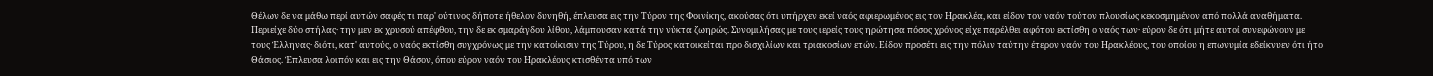Θέλων δε να μάθω περί αυτών σαφές τι παρ' ούτινος δήποτε ήθελον δυνηθή, έπλευσα εις την Τύρον της Φοινίκης, ακούσας ότι υπήρχεν εκεί ναός αφιερωμένος εις τον Ηρακλέα, και είδον τον ναόν τούτον πλουσίως κεκοσμημένον από πολλά αναθήματα. Περιείχε δύο στήλας· την μεν εκ χρυσού απέφθου, την δε εκ σμαράγδου λίθου, λάμπουσαν κατά την νύκτα ζωηρώς. Συνομιλήσας με τους ιερείς τους ηρώτησα πόσος χρόνος είχε παρέλθει αφότου εκτίσθη ο ναός των· εύρον δε ότι μήτε αυτοί συνεφώνουν με τους Έλληνας· διότι, κατ' αυτούς, ο ναός εκτίσθη συγχρόνως με την κατοίκισιν της Τύρου, η δε Τύρος κατοικείται προ δισχιλίων και τριακοσίων ετών. Είδον προσέτι εις την πόλιν ταύτην έτερον ναόν του Ηρακλέους, του οποίου η επωνυμία εδείκνυεν ότι ήτο Θάσιος. Έπλευσα λοιπόν και εις την Θάσον, όπου εύρον ναόν του Ηρακλέους κτισθέντα υπό των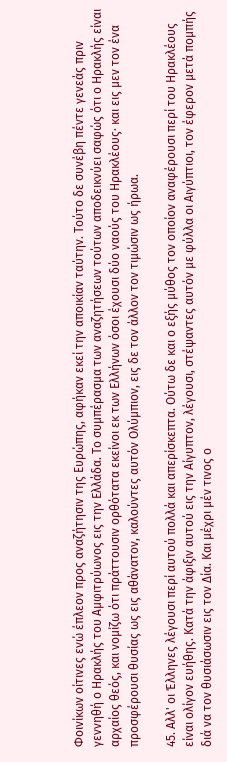Φοινίκων οίτινες ενώ έπλεον προς αναζήτησιν της Ευρώπης, αφήκαν εκεί την αποικίαν ταύτην. Τούτο δε συνέβη πέντε γενεάς πριν γεννηθή ο Ηρακλής του Αμφιτρύωνος εις την Ελλάδα. Το συμπέρασμα των αναζητήσεων τούτων αποδεικνύει σαφώς ότι ο Ηρακλής είναι αρχαίος θεός, και νομίζω ότι πράττουσιν ορθότατα εκείνοι εκ των Ελλήνων όσοι έχουσι δύο ναούς του Ηρακλέους· και εις μεν τον ένα προσφέρουσι θυσίας ως εις αθάνατον, καλούντες αυτόν Ολύμπιον, εις δε τον άλλον τον τιμώσιν ως ήρωα.

45. Αλλ' οι Έλληνες λέγουσι περί αυτού πολλά και απερίσκεπτα. Ούτω δε και ο εξής μύθος τον οποίον αναφέρουσι περί του Ηρακλέους είναι ολίγον ευήθης. Κατά την άφιξιν αυτού εις την Αίγυπτον, λέγουσι, στέψαντες αυτόν με φύλλα οι Αιγύπτιοι, τον έφερον μετά πομπής διά να τον θυσιάσωσιν εις τον Δία. Και μέχρι μέν τινος ο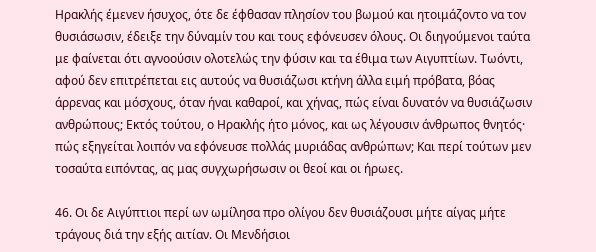Ηρακλής έμενεν ήσυχος, ότε δε έφθασαν πλησίον του βωμού και ητοιμάζοντο να τον θυσιάσωσιν, έδειξε την δύναμίν του και τους εφόνευσεν όλους. Οι διηγούμενοι ταύτα με φαίνεται ότι αγνοούσιν ολοτελώς την φύσιν και τα έθιμα των Αιγυπτίων. Τωόντι, αφού δεν επιτρέπεται εις αυτούς να θυσιάζωσι κτήνη άλλα ειμή πρόβατα, βόας άρρενας και μόσχους, όταν ήναι καθαροί, και χήνας, πώς είναι δυνατόν να θυσιάζωσιν ανθρώπους; Εκτός τούτου, ο Ηρακλής ήτο μόνος, και ως λέγουσιν άνθρωπος θνητός· πώς εξηγείται λοιπόν να εφόνευσε πολλάς μυριάδας ανθρώπων; Και περί τούτων μεν τοσαύτα ειπόντας, ας μας συγχωρήσωσιν οι θεοί και οι ήρωες.

46. Οι δε Αιγύπτιοι περί ων ωμίλησα προ ολίγου δεν θυσιάζουσι μήτε αίγας μήτε τράγους διά την εξής αιτίαν. Οι Μενδήσιοι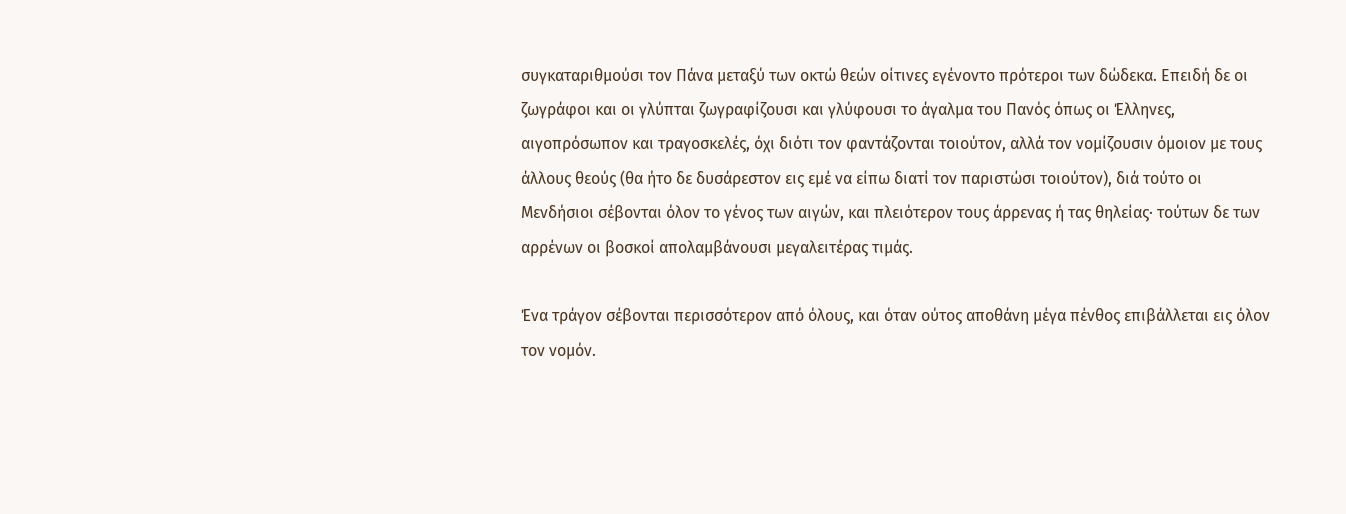συγκαταριθμούσι τον Πάνα μεταξύ των οκτώ θεών οίτινες εγένοντο πρότεροι των δώδεκα. Επειδή δε οι ζωγράφοι και οι γλύπται ζωγραφίζουσι και γλύφουσι το άγαλμα του Πανός όπως οι Έλληνες, αιγοπρόσωπον και τραγοσκελές, όχι διότι τον φαντάζονται τοιούτον, αλλά τον νομίζουσιν όμοιον με τους άλλους θεούς (θα ήτο δε δυσάρεστον εις εμέ να είπω διατί τον παριστώσι τοιούτον), διά τούτο οι Μενδήσιοι σέβονται όλον το γένος των αιγών, και πλειότερον τους άρρενας ή τας θηλείας· τούτων δε των αρρένων οι βοσκοί απολαμβάνουσι μεγαλειτέρας τιμάς.

Ένα τράγον σέβονται περισσότερον από όλους, και όταν ούτος αποθάνη μέγα πένθος επιβάλλεται εις όλον τον νομόν.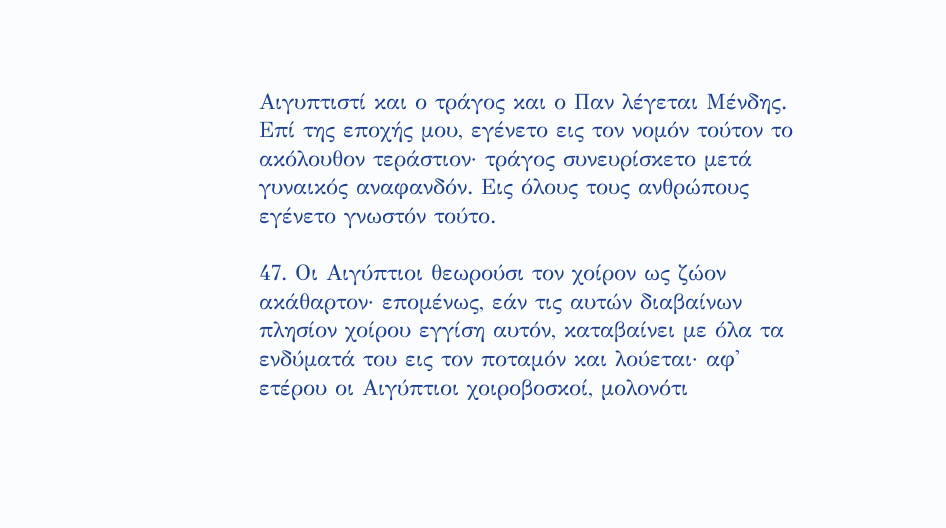Αιγυπτιστί και ο τράγος και ο Παν λέγεται Μένδης. Επί της εποχής μου, εγένετο εις τον νομόν τούτον το ακόλουθον τεράστιον· τράγος συνευρίσκετο μετά γυναικός αναφανδόν. Εις όλους τους ανθρώπους εγένετο γνωστόν τούτο.

47. Οι Αιγύπτιοι θεωρούσι τον χοίρον ως ζώον ακάθαρτον· επομένως, εάν τις αυτών διαβαίνων πλησίον χοίρου εγγίση αυτόν, καταβαίνει με όλα τα ενδύματά του εις τον ποταμόν και λούεται· αφ' ετέρου οι Αιγύπτιοι χοιροβοσκοί, μολονότι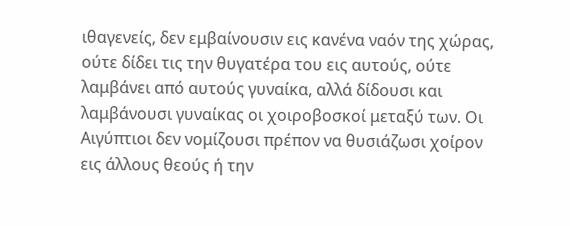ιθαγενείς, δεν εμβαίνουσιν εις κανένα ναόν της χώρας, ούτε δίδει τις την θυγατέρα του εις αυτούς, ούτε λαμβάνει από αυτούς γυναίκα, αλλά δίδουσι και λαμβάνουσι γυναίκας οι χοιροβοσκοί μεταξύ των. Οι Αιγύπτιοι δεν νομίζουσι πρέπον να θυσιάζωσι χοίρον εις άλλους θεούς ή την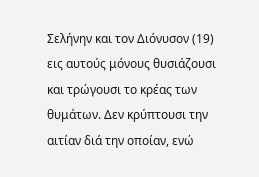Σελήνην και τον Διόνυσον (19) εις αυτούς μόνους θυσιάζουσι και τρώγουσι το κρέας των θυμάτων. Δεν κρύπτουσι την αιτίαν διά την οποίαν, ενώ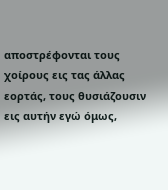αποστρέφονται τους χοίρους εις τας άλλας εορτάς, τους θυσιάζουσιν εις αυτήν εγώ όμως,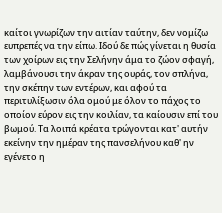καίτοι γνωρίζων την αιτίαν ταύτην, δεν νομίζω ευπρεπές να την είπω. Ιδού δε πώς γίνεται η θυσία των χοίρων εις την Σελήνην άμα το ζώον σφαγή, λαμβάνουσι την άκραν της ουράς, τον σπλήνα, την σκέπην των εντέρων, και αφού τα περιτυλίξωσιν όλα ομού με όλον το πάχος το οποίον εύρον εις την κοιλίαν, τα καίουσιν επί του βωμού. Τα λοιπά κρέατα τρώγονται κατ' αυτήν εκείνην την ημέραν της πανσελήνου καθ' ην εγένετο η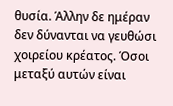θυσία. Άλλην δε ημέραν δεν δύνανται να γευθώσι χοιρείου κρέατος. Όσοι μεταξύ αυτών είναι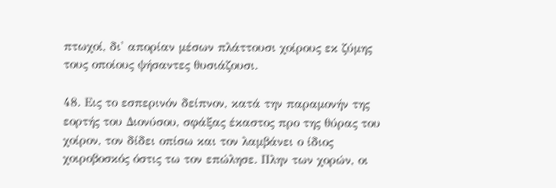πτωχοί, δι' απορίαν μέσων πλάττουσι χοίρους εκ ζύμης τους οποίους ψήσαντες θυσιάζουσι.

48. Εις το εσπερινόν δείπνον, κατά την παραμονήν της εορτής του Διονύσου, σφάξας έκαστος προ της θύρας του χοίρον, τον δίδει οπίσω και τον λαμβάνει ο ίδιος χοιροβοσκός όστις τω τον επώλησε. Πλην των χορών, οι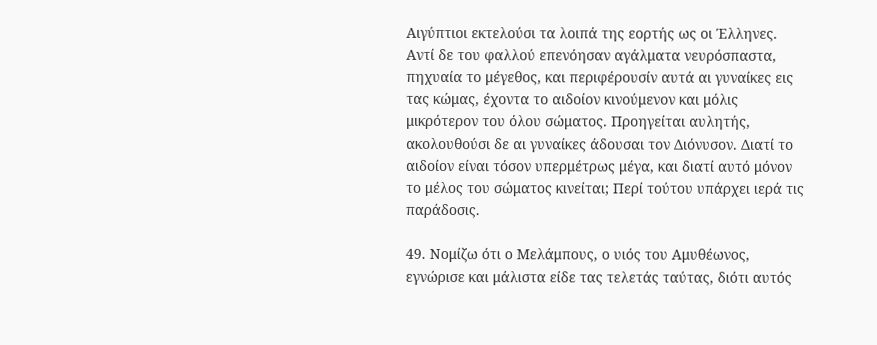Αιγύπτιοι εκτελούσι τα λοιπά της εορτής ως οι Έλληνες. Αντί δε του φαλλού επενόησαν αγάλματα νευρόσπαστα, πηχυαία το μέγεθος, και περιφέρουσίν αυτά αι γυναίκες εις τας κώμας, έχοντα το αιδοίον κινούμενον και μόλις μικρότερον του όλου σώματος. Προηγείται αυλητής, ακολουθούσι δε αι γυναίκες άδουσαι τον Διόνυσον. Διατί το αιδοίον είναι τόσον υπερμέτρως μέγα, και διατί αυτό μόνον το μέλος του σώματος κινείται; Περί τούτου υπάρχει ιερά τις παράδοσις.

49. Νομίζω ότι ο Μελάμπους, ο υιός του Αμυθέωνος, εγνώρισε και μάλιστα είδε τας τελετάς ταύτας, διότι αυτός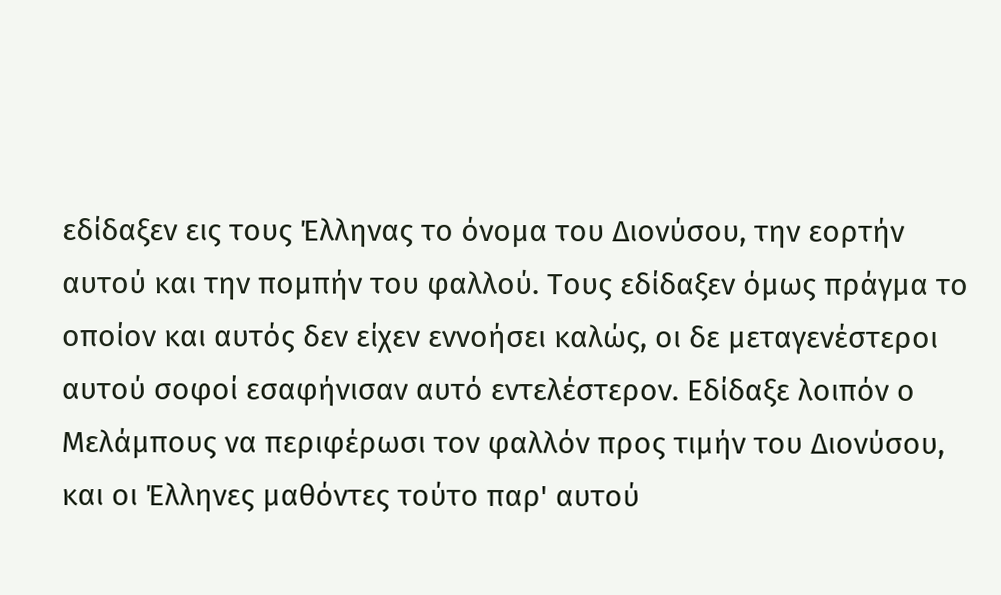εδίδαξεν εις τους Έλληνας το όνομα του Διονύσου, την εορτήν αυτού και την πομπήν του φαλλού. Τους εδίδαξεν όμως πράγμα το οποίον και αυτός δεν είχεν εννοήσει καλώς, οι δε μεταγενέστεροι αυτού σοφοί εσαφήνισαν αυτό εντελέστερον. Εδίδαξε λοιπόν ο Μελάμπους να περιφέρωσι τον φαλλόν προς τιμήν του Διονύσου, και οι Έλληνες μαθόντες τούτο παρ' αυτού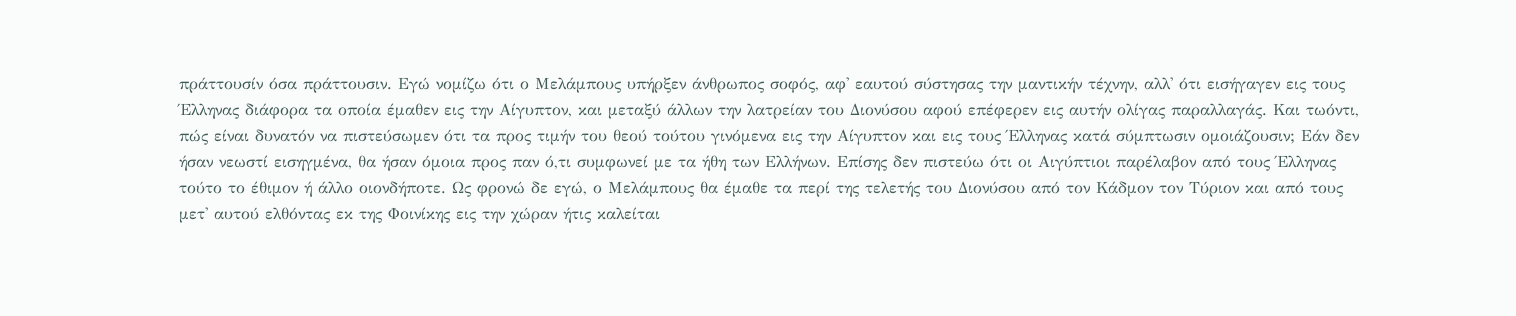πράττουσίν όσα πράττουσιν. Εγώ νομίζω ότι ο Μελάμπους υπήρξεν άνθρωπος σοφός, αφ' εαυτού σύστησας την μαντικήν τέχνην, αλλ' ότι εισήγαγεν εις τους Έλληνας διάφορα τα οποία έμαθεν εις την Αίγυπτον, και μεταξύ άλλων την λατρείαν του Διονύσου αφού επέφερεν εις αυτήν ολίγας παραλλαγάς. Και τωόντι, πώς είναι δυνατόν να πιστεύσωμεν ότι τα προς τιμήν του θεού τούτου γινόμενα εις την Αίγυπτον και εις τους Έλληνας κατά σύμπτωσιν ομοιάζουσιν; Εάν δεν ήσαν νεωστί εισηγμένα, θα ήσαν όμοια προς παν ό,τι συμφωνεί με τα ήθη των Ελλήνων. Επίσης δεν πιστεύω ότι οι Αιγύπτιοι παρέλαβον από τους Έλληνας τούτο το έθιμον ή άλλο οιονδήποτε. Ως φρονώ δε εγώ, ο Μελάμπους θα έμαθε τα περί της τελετής του Διονύσου από τον Κάδμον τον Τύριον και από τους μετ' αυτού ελθόντας εκ της Φοινίκης εις την χώραν ήτις καλείται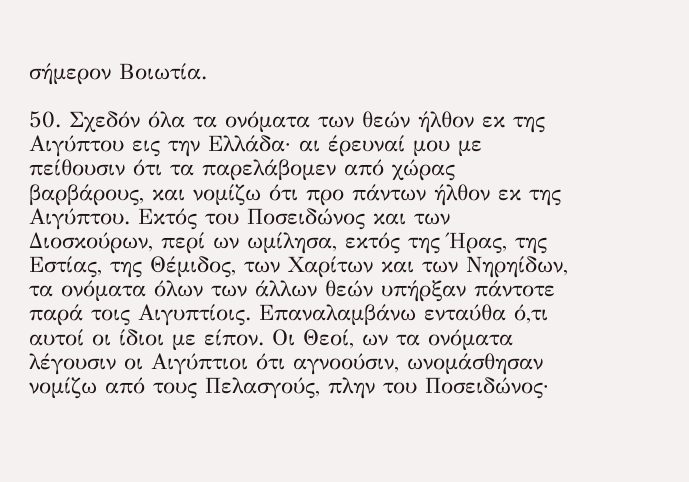σήμερον Βοιωτία.

50. Σχεδόν όλα τα ονόματα των θεών ήλθον εκ της Αιγύπτου εις την Ελλάδα· αι έρευναί μου με πείθουσιν ότι τα παρελάβομεν από χώρας βαρβάρους, και νομίζω ότι προ πάντων ήλθον εκ της Αιγύπτου. Εκτός του Ποσειδώνος και των Διοσκούρων, περί ων ωμίλησα, εκτός της Ήρας, της Εστίας, της Θέμιδος, των Χαρίτων και των Νηρηίδων, τα ονόματα όλων των άλλων θεών υπήρξαν πάντοτε παρά τοις Αιγυπτίοις. Επαναλαμβάνω ενταύθα ό,τι αυτοί οι ίδιοι με είπον. Οι Θεοί, ων τα ονόματα λέγουσιν οι Αιγύπτιοι ότι αγνοούσιν, ωνομάσθησαν νομίζω από τους Πελασγούς, πλην του Ποσειδώνος·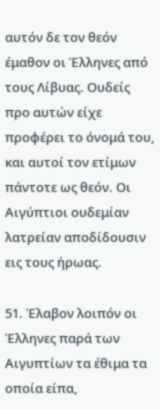αυτόν δε τον θεόν έμαθον οι Έλληνες από τους Λίβυας. Ουδείς προ αυτών είχε προφέρει το όνομά του, και αυτοί τον ετίμων πάντοτε ως θεόν. Οι Αιγύπτιοι ουδεμίαν λατρείαν αποδίδουσιν εις τους ήρωας.

51. Έλαβον λοιπόν οι Έλληνες παρά των Αιγυπτίων τα έθιμα τα οποία είπα,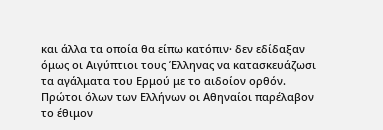και άλλα τα οποία θα είπω κατόπιν· δεν εδίδαξαν όμως οι Αιγύπτιοι τους Έλληνας να κατασκευάζωσι τα αγάλματα του Ερμού με το αιδοίον ορθόν. Πρώτοι όλων των Ελλήνων οι Αθηναίοι παρέλαβον το έθιμον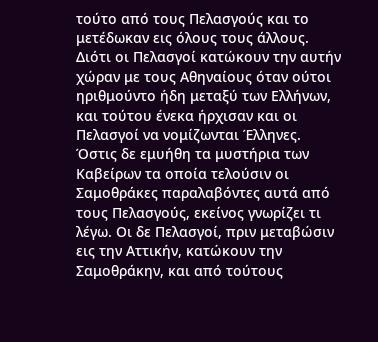τούτο από τους Πελασγούς και το μετέδωκαν εις όλους τους άλλους. Διότι οι Πελασγοί κατώκουν την αυτήν χώραν με τους Αθηναίους όταν ούτοι ηριθμούντο ήδη μεταξύ των Ελλήνων, και τούτου ένεκα ήρχισαν και οι Πελασγοί να νομίζωνται Έλληνες. Όστις δε εμυήθη τα μυστήρια των Καβείρων τα οποία τελούσιν οι Σαμοθράκες παραλαβόντες αυτά από τους Πελασγούς, εκείνος γνωρίζει τι λέγω. Οι δε Πελασγοί, πριν μεταβώσιν εις την Αττικήν, κατώκουν την Σαμοθράκην, και από τούτους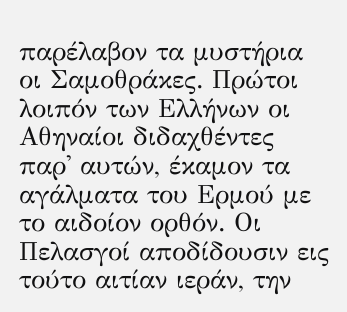παρέλαβον τα μυστήρια οι Σαμοθράκες. Πρώτοι λοιπόν των Ελλήνων οι Αθηναίοι διδαχθέντες παρ' αυτών, έκαμον τα αγάλματα του Ερμού με το αιδοίον ορθόν. Οι Πελασγοί αποδίδουσιν εις τούτο αιτίαν ιεράν, την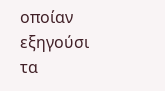οποίαν εξηγούσι τα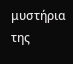μυστήρια της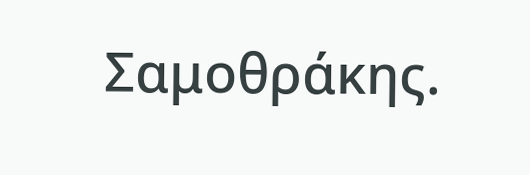Σαμοθράκης.